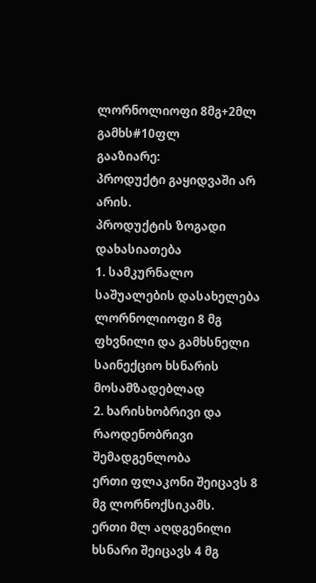ლორნოლიოფი 8მგ+2მლ გამხს#10ფლ
გააზიარე:
პროდუქტი გაყიდვაში არ არის.
პროდუქტის ზოგადი დახასიათება
1. სამკურნალო საშუალების დასახელება
ლორნოლიოფი 8 მგ ფხვნილი და გამხსნელი საინექციო ხსნარის მოსამზადებლად
2. ხარისხობრივი და რაოდენობრივი შემადგენლობა
ერთი ფლაკონი შეიცავს 8 მგ ლორნოქსიკამს.
ერთი მლ აღდგენილი ხსნარი შეიცავს 4 მგ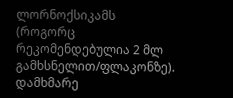ლორნოქსიკამს
(როგორც რეკომენდებულია 2 მლ გამხსნელით/ფლაკონზე).
დამხმარე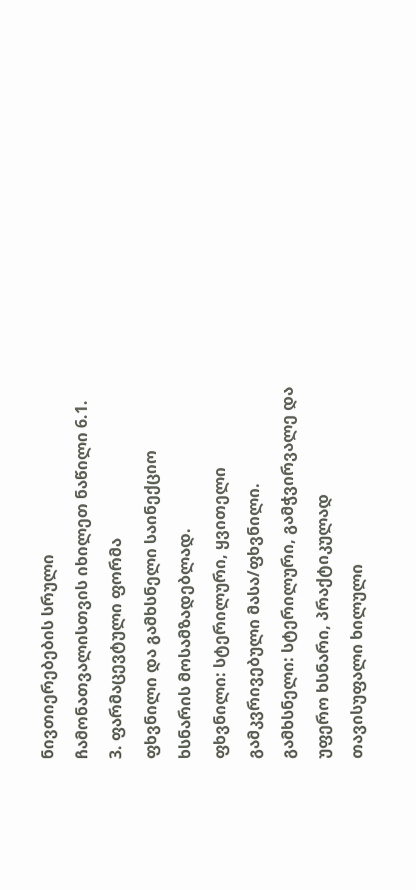ნივთიერებების სრული ჩამონათვალისთვის იხილეთ ნაწილი 6.1.
3. ფარმაცევტული ფორმა
ფხვნილი და გამხსნელი საინექციო ხსნარის მოსამზადებლად.
ფხვნილი: სტერილური, ყვითელი გამკვრივებული მასა/ფხვნილი.
გამხსნელი: სტერილური, გამჭვირვალე და უფერო ხსნარი, პრაქტიკულად თავისუფალი ხილული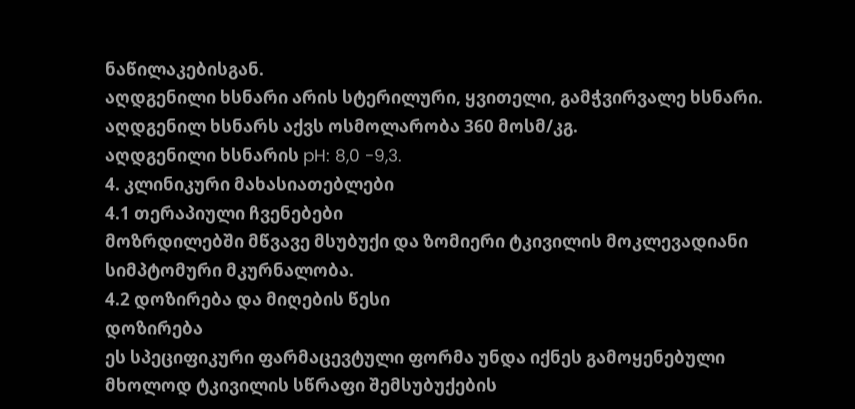ნაწილაკებისგან.
აღდგენილი ხსნარი არის სტერილური, ყვითელი, გამჭვირვალე ხსნარი.
აღდგენილ ხსნარს აქვს ოსმოლარობა 360 მოსმ/კგ.
აღდგენილი ხსნარის pH: 8,0 -9,3.
4. კლინიკური მახასიათებლები
4.1 თერაპიული ჩვენებები
მოზრდილებში მწვავე მსუბუქი და ზომიერი ტკივილის მოკლევადიანი სიმპტომური მკურნალობა.
4.2 დოზირება და მიღების წესი
დოზირება
ეს სპეციფიკური ფარმაცევტული ფორმა უნდა იქნეს გამოყენებული მხოლოდ ტკივილის სწრაფი შემსუბუქების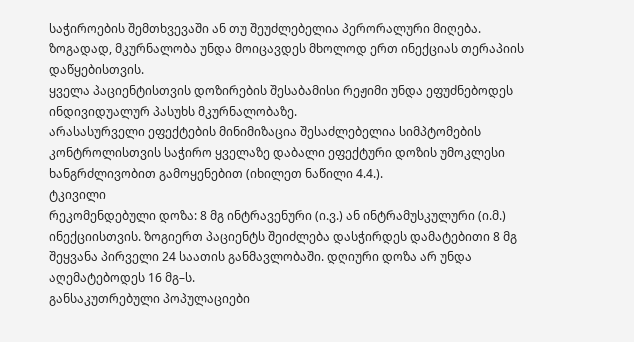საჭიროების შემთხვევაში ან თუ შეუძლებელია პერორალური მიღება. ზოგადად, მკურნალობა უნდა მოიცავდეს მხოლოდ ერთ ინექციას თერაპიის დაწყებისთვის.
ყველა პაციენტისთვის დოზირების შესაბამისი რეჟიმი უნდა ეფუძნებოდეს ინდივიდუალურ პასუხს მკურნალობაზე.
არასასურველი ეფექტების მინიმიზაცია შესაძლებელია სიმპტომების კონტროლისთვის საჭირო ყველაზე დაბალი ეფექტური დოზის უმოკლესი ხანგრძლივობით გამოყენებით (იხილეთ ნაწილი 4.4.).
ტკივილი
რეკომენდებული დოზა: 8 მგ ინტრავენური (ი.ვ.) ან ინტრამუსკულური (ი.მ.) ინექციისთვის. ზოგიერთ პაციენტს შეიძლება დასჭირდეს დამატებითი 8 მგ შეყვანა პირველი 24 საათის განმავლობაში. დღიური დოზა არ უნდა აღემატებოდეს 16 მგ–ს.
განსაკუთრებული პოპულაციები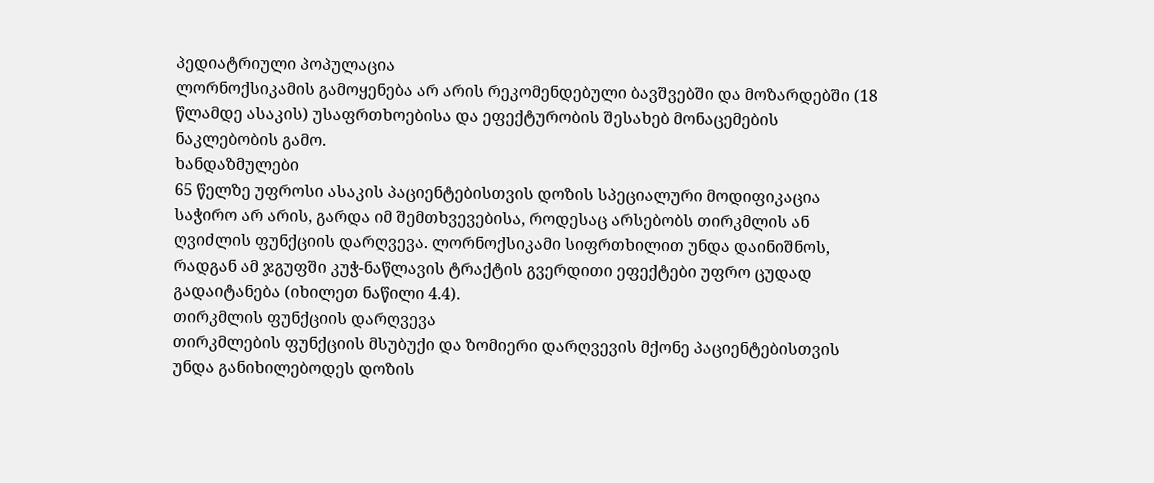პედიატრიული პოპულაცია
ლორნოქსიკამის გამოყენება არ არის რეკომენდებული ბავშვებში და მოზარდებში (18 წლამდე ასაკის) უსაფრთხოებისა და ეფექტურობის შესახებ მონაცემების ნაკლებობის გამო.
ხანდაზმულები
65 წელზე უფროსი ასაკის პაციენტებისთვის დოზის სპეციალური მოდიფიკაცია საჭირო არ არის, გარდა იმ შემთხვევებისა, როდესაც არსებობს თირკმლის ან ღვიძლის ფუნქციის დარღვევა. ლორნოქსიკამი სიფრთხილით უნდა დაინიშნოს, რადგან ამ ჯგუფში კუჭ-ნაწლავის ტრაქტის გვერდითი ეფექტები უფრო ცუდად გადაიტანება (იხილეთ ნაწილი 4.4).
თირკმლის ფუნქციის დარღვევა
თირკმლების ფუნქციის მსუბუქი და ზომიერი დარღვევის მქონე პაციენტებისთვის უნდა განიხილებოდეს დოზის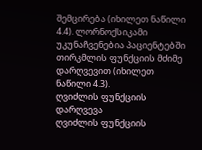შემცირება (იხილეთ ნაწილი 4.4). ლორნოქსიკამი უკუნაჩვენებია პაციენტებში თირკმლის ფუნქციის მძიმე დარღვევით (იხილეთ ნაწილი 4.3).
ღვიძლის ფუნქციის დარღვევა
ღვიძლის ფუნქციის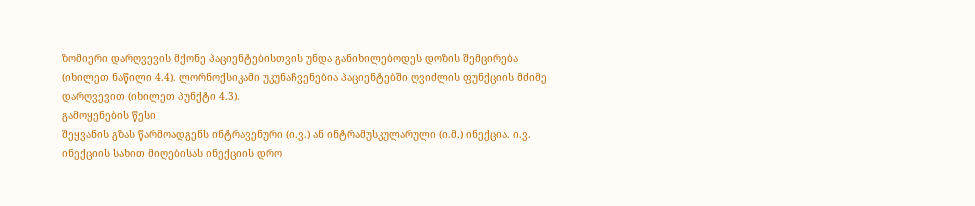ზომიერი დარღვევის მქონე პაციენტებისთვის უნდა განიხილებოდეს დოზის შემცირება (იხილეთ ნაწილი 4.4). ლორნოქსიკამი უკუნაჩვენებია პაციენტებში ღვიძლის ფუნქციის მძიმე დარღვევით (იხილეთ პუნქტი 4.3).
გამოყენების წესი
შეყვანის გზას წარმოადგენს ინტრავენური (ი.ვ.) ან ინტრამუსკულარული (ი.მ.) ინექცია. ი.ვ. ინექციის სახით მიღებისას ინექციის დრო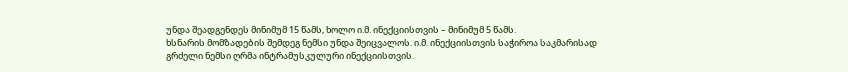უნდა შეადგენდეს მინიმუმ 15 წამს, ხოლო ი.მ. ინექციისთვის – მინიმუმ 5 წამს.
ხსნარის მომზადების შემდეგ ნემსი უნდა შეიცვალოს. ი.მ. ინექციისთვის საჭიროა საკმარისად გრძელი ნემსი ღრმა ინტრამუსკულური ინექციისთვის.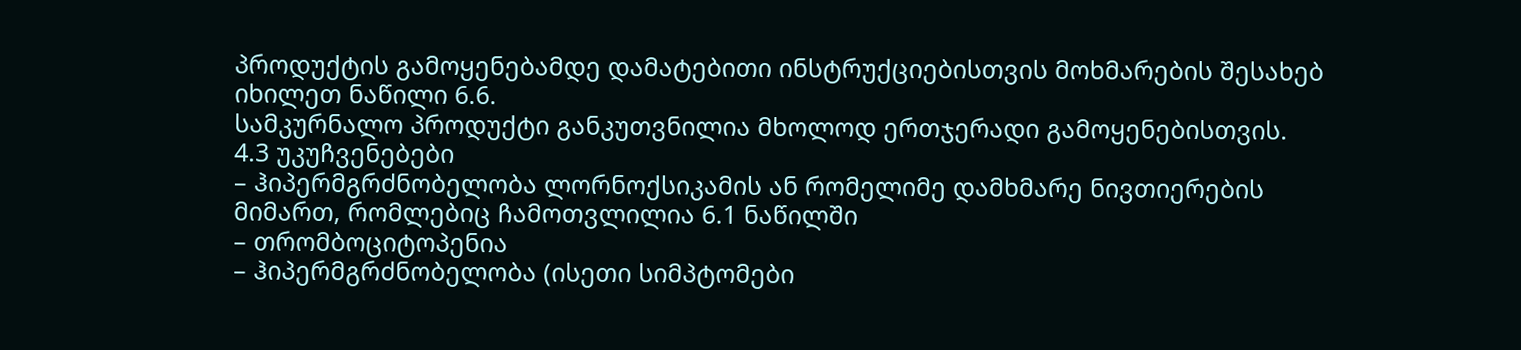პროდუქტის გამოყენებამდე დამატებითი ინსტრუქციებისთვის მოხმარების შესახებ იხილეთ ნაწილი 6.6.
სამკურნალო პროდუქტი განკუთვნილია მხოლოდ ერთჯერადი გამოყენებისთვის.
4.3 უკუჩვენებები
– ჰიპერმგრძნობელობა ლორნოქსიკამის ან რომელიმე დამხმარე ნივთიერების მიმართ, რომლებიც ჩამოთვლილია 6.1 ნაწილში
– თრომბოციტოპენია
– ჰიპერმგრძნობელობა (ისეთი სიმპტომები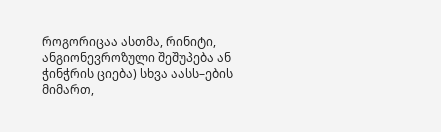როგორიცაა ასთმა, რინიტი, ანგიონევროზული შეშუპება ან ჭინჭრის ციება) სხვა აასს–ების მიმართ,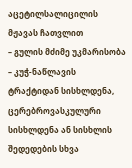აცეტილსალიცილის მჟავას ჩათვლით
– გულის მძიმე უკმარისობა
– კუჭ-ნაწლავის ტრაქტიდან სისხლდენა, ცერებროვასკულური სისხლდენა ან სისხლის შედედების სხვა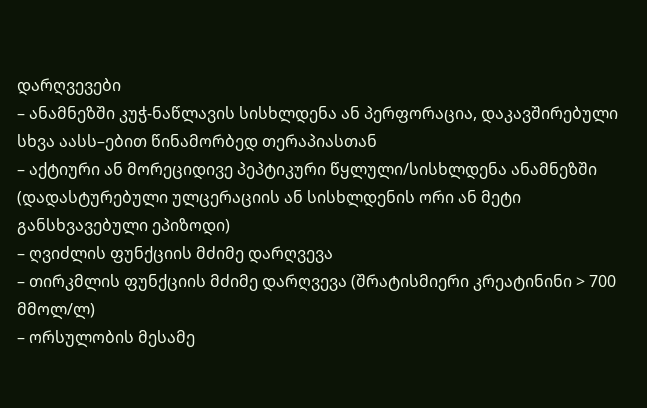დარღვევები
– ანამნეზში კუჭ-ნაწლავის სისხლდენა ან პერფორაცია, დაკავშირებული სხვა აასს–ებით წინამორბედ თერაპიასთან
– აქტიური ან მორეციდივე პეპტიკური წყლული/სისხლდენა ანამნეზში (დადასტურებული ულცერაციის ან სისხლდენის ორი ან მეტი განსხვავებული ეპიზოდი)
– ღვიძლის ფუნქციის მძიმე დარღვევა
– თირკმლის ფუნქციის მძიმე დარღვევა (შრატისმიერი კრეატინინი > 700 მმოლ/ლ)
– ორსულობის მესამე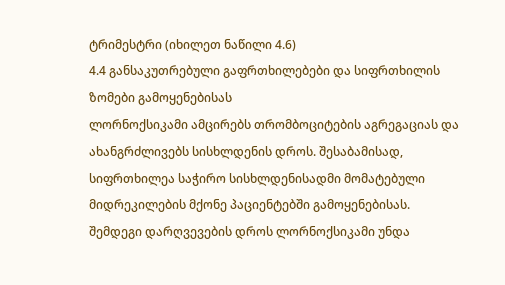ტრიმესტრი (იხილეთ ნაწილი 4.6)
4.4 განსაკუთრებული გაფრთხილებები და სიფრთხილის ზომები გამოყენებისას
ლორნოქსიკამი ამცირებს თრომბოციტების აგრეგაციას და ახანგრძლივებს სისხლდენის დროს. შესაბამისად, სიფრთხილეა საჭირო სისხლდენისადმი მომატებული მიდრეკილების მქონე პაციენტებში გამოყენებისას.
შემდეგი დარღვევების დროს ლორნოქსიკამი უნდა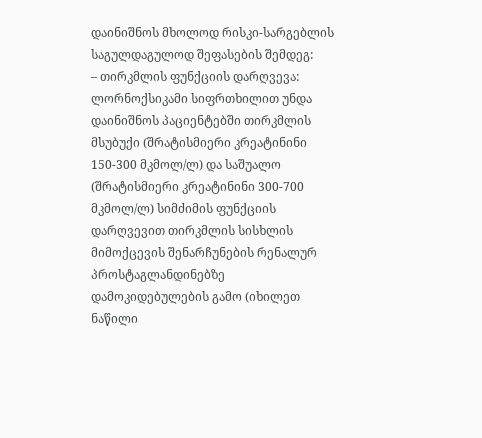დაინიშნოს მხოლოდ რისკი-სარგებლის საგულდაგულოდ შეფასების შემდეგ:
– თირკმლის ფუნქციის დარღვევა: ლორნოქსიკამი სიფრთხილით უნდა დაინიშნოს პაციენტებში თირკმლის მსუბუქი (შრატისმიერი კრეატინინი 150-300 მკმოლ/ლ) და საშუალო (შრატისმიერი კრეატინინი 300-700 მკმოლ/ლ) სიმძიმის ფუნქციის დარღვევით თირკმლის სისხლის მიმოქცევის შენარჩუნების რენალურ პროსტაგლანდინებზე დამოკიდებულების გამო (იხილეთ ნაწილი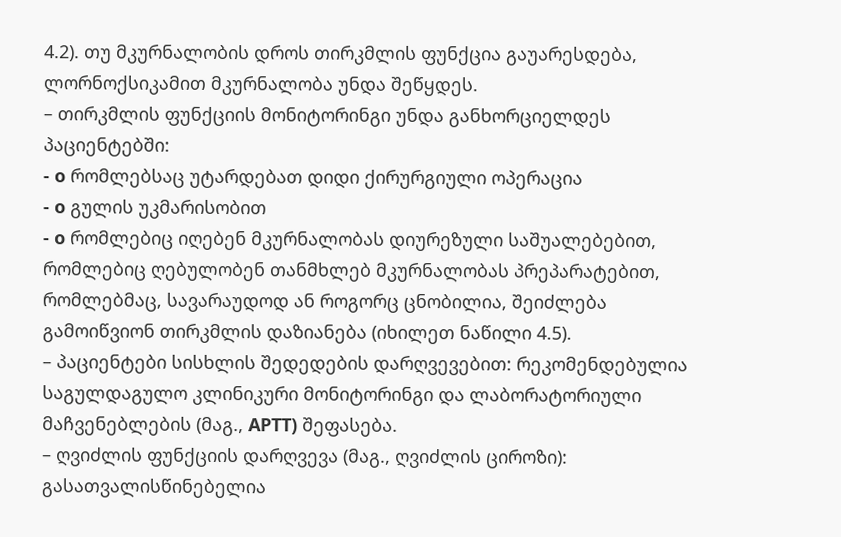4.2). თუ მკურნალობის დროს თირკმლის ფუნქცია გაუარესდება, ლორნოქსიკამით მკურნალობა უნდა შეწყდეს.
– თირკმლის ფუნქციის მონიტორინგი უნდა განხორციელდეს პაციენტებში:
- o რომლებსაც უტარდებათ დიდი ქირურგიული ოპერაცია
- o გულის უკმარისობით
- o რომლებიც იღებენ მკურნალობას დიურეზული საშუალებებით, რომლებიც ღებულობენ თანმხლებ მკურნალობას პრეპარატებით, რომლებმაც, სავარაუდოდ ან როგორც ცნობილია, შეიძლება გამოიწვიონ თირკმლის დაზიანება (იხილეთ ნაწილი 4.5).
– პაციენტები სისხლის შედედების დარღვევებით: რეკომენდებულია საგულდაგულო კლინიკური მონიტორინგი და ლაბორატორიული მაჩვენებლების (მაგ., APTT) შეფასება.
– ღვიძლის ფუნქციის დარღვევა (მაგ., ღვიძლის ციროზი): გასათვალისწინებელია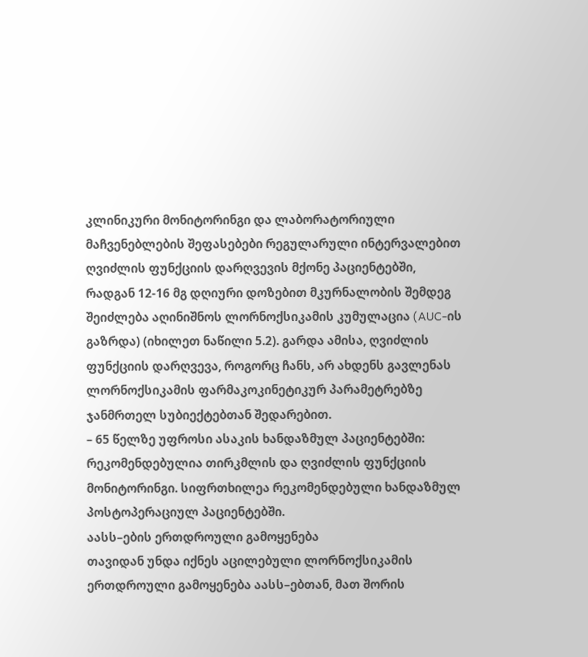კლინიკური მონიტორინგი და ლაბორატორიული მაჩვენებლების შეფასებები რეგულარული ინტერვალებით ღვიძლის ფუნქციის დარღვევის მქონე პაციენტებში, რადგან 12-16 მგ დღიური დოზებით მკურნალობის შემდეგ შეიძლება აღინიშნოს ლორნოქსიკამის კუმულაცია (AUC-ის გაზრდა) (იხილეთ ნაწილი 5.2). გარდა ამისა, ღვიძლის ფუნქციის დარღვევა, როგორც ჩანს, არ ახდენს გავლენას ლორნოქსიკამის ფარმაკოკინეტიკურ პარამეტრებზე ჯანმრთელ სუბიექტებთან შედარებით.
– 65 წელზე უფროსი ასაკის ხანდაზმულ პაციენტებში: რეკომენდებულია თირკმლის და ღვიძლის ფუნქციის მონიტორინგი. სიფრთხილეა რეკომენდებული ხანდაზმულ პოსტოპერაციულ პაციენტებში.
აასს–ების ერთდროული გამოყენება
თავიდან უნდა იქნეს აცილებული ლორნოქსიკამის ერთდროული გამოყენება აასს–ებთან, მათ შორის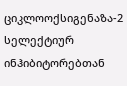ციკლოოქსიგენაზა-2 სელექტიურ ინჰიბიტორებთან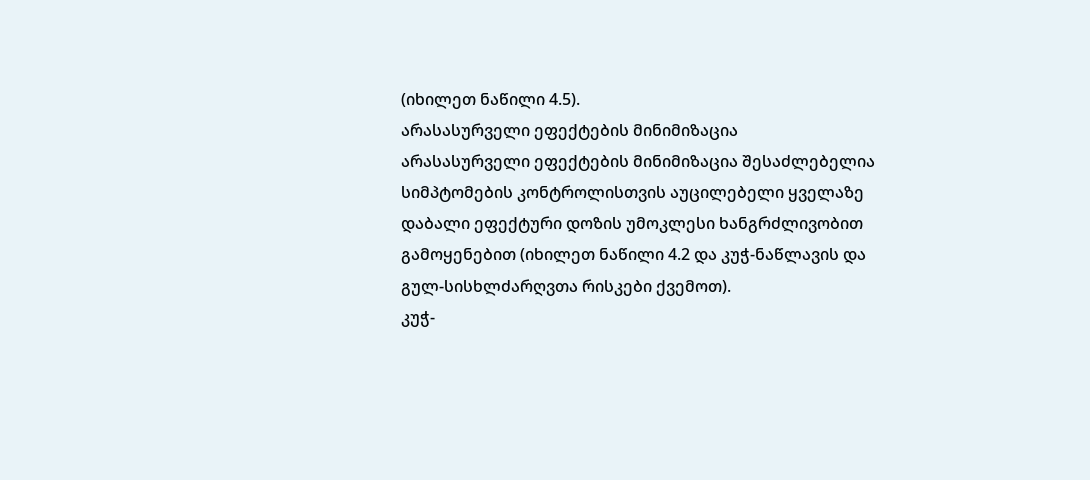(იხილეთ ნაწილი 4.5).
არასასურველი ეფექტების მინიმიზაცია
არასასურველი ეფექტების მინიმიზაცია შესაძლებელია სიმპტომების კონტროლისთვის აუცილებელი ყველაზე დაბალი ეფექტური დოზის უმოკლესი ხანგრძლივობით გამოყენებით (იხილეთ ნაწილი 4.2 და კუჭ-ნაწლავის და გულ-სისხლძარღვთა რისკები ქვემოთ).
კუჭ-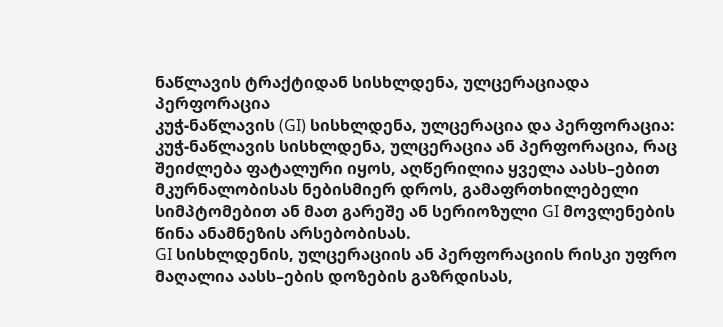ნაწლავის ტრაქტიდან სისხლდენა, ულცერაციადა პერფორაცია
კუჭ-ნაწლავის (GI) სისხლდენა, ულცერაცია და პერფორაცია: კუჭ-ნაწლავის სისხლდენა, ულცერაცია ან პერფორაცია, რაც შეიძლება ფატალური იყოს, აღწერილია ყველა აასს–ებით მკურნალობისას ნებისმიერ დროს, გამაფრთხილებელი სიმპტომებით ან მათ გარეშე ან სერიოზული GI მოვლენების წინა ანამნეზის არსებობისას.
GI სისხლდენის, ულცერაციის ან პერფორაციის რისკი უფრო მაღალია აასს–ების დოზების გაზრდისას,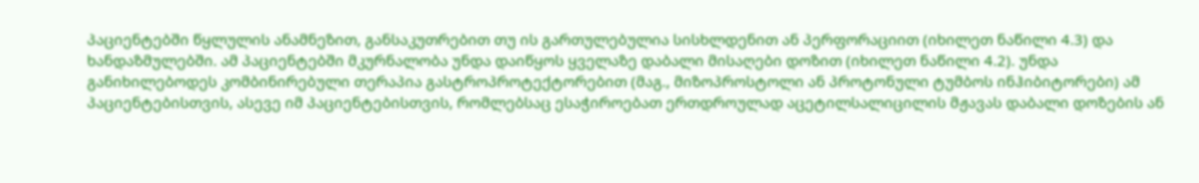პაციენტებში წყლულის ანამნეზით, განსაკუთრებით თუ ის გართულებულია სისხლდენით ან პერფორაციით (იხილეთ ნაწილი 4.3) და ხანდაზმულებში. ამ პაციენტებში მკურნალობა უნდა დაიწყოს ყველაზე დაბალი მისაღები დოზით (იხილეთ ნაწილი 4.2). უნდა განიხილებოდეს კომბინირებული თერაპია გასტროპროტექტორებით (მაგ., მიზოპროსტოლი ან პროტონული ტუმბოს ინჰიბიტორები) ამ პაციენტებისთვის, ასევე იმ პაციენტებისთვის, რომლებსაც ესაჭიროებათ ერთდროულად აცეტილსალიცილის მჟავას დაბალი დოზების ან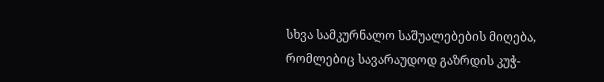სხვა სამკურნალო საშუალებების მიღება, რომლებიც სავარაუდოდ გაზრდის კუჭ-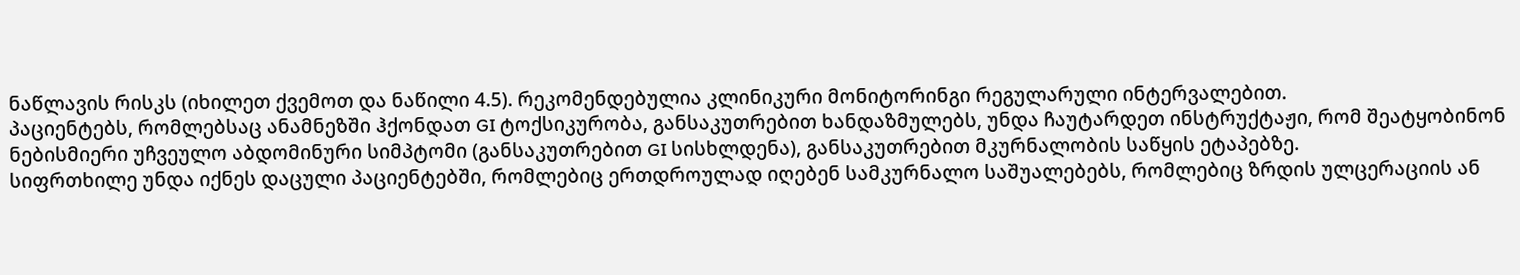ნაწლავის რისკს (იხილეთ ქვემოთ და ნაწილი 4.5). რეკომენდებულია კლინიკური მონიტორინგი რეგულარული ინტერვალებით.
პაციენტებს, რომლებსაც ანამნეზში ჰქონდათ GI ტოქსიკურობა, განსაკუთრებით ხანდაზმულებს, უნდა ჩაუტარდეთ ინსტრუქტაჟი, რომ შეატყობინონ ნებისმიერი უჩვეულო აბდომინური სიმპტომი (განსაკუთრებით GI სისხლდენა), განსაკუთრებით მკურნალობის საწყის ეტაპებზე.
სიფრთხილე უნდა იქნეს დაცული პაციენტებში, რომლებიც ერთდროულად იღებენ სამკურნალო საშუალებებს, რომლებიც ზრდის ულცერაციის ან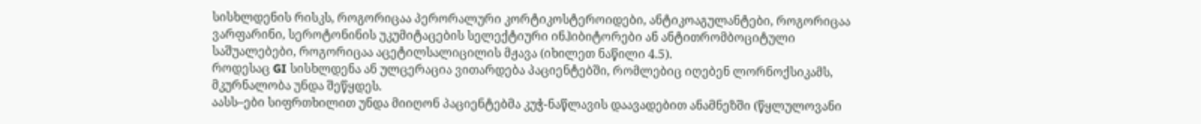სისხლდენის რისკს, როგორიცაა პერორალური კორტიკოსტეროიდები, ანტიკოაგულანტები, როგორიცაა ვარფარინი, სეროტონინის უკუმიტაცების სელექტიური ინჰიბიტორები ან ანტითრომბოციტული საშუალებები, როგორიცაა აცეტილსალიცილის მჟავა (იხილეთ ნაწილი 4.5).
როდესაც GI სისხლდენა ან ულცერაცია ვითარდება პაციენტებში, რომლებიც იღებენ ლორნოქსიკამს, მკურნალობა უნდა შეწყდეს.
აასს–ები სიფრთხილით უნდა მიიღონ პაციენტებმა კუჭ-ნაწლავის დაავადებით ანამნეზში (წყლულოვანი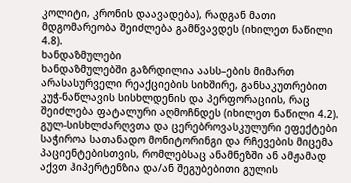კოლიტი, კრონის დაავადება), რადგან მათი მდგომარეობა შეიძლება გამწვავდეს (იხილეთ ნაწილი 4.8).
ხანდაზმულები
ხანდაზმულებში გაზრდილია აასს–ების მიმართ არასასურველი რეაქციების სიხშირე, განსაკუთრებით კუჭ-ნაწლავის სისხლდენის და პერფორაციის, რაც შეიძლება ფატალური აღმოჩნდეს (იხილეთ ნაწილი 4.2).
გულ-სისხლძარღვთა და ცერებროვასკულური ეფექტები
საჭიროა სათანადო მონიტორინგი და რჩევების მიცემა პაციენტებისთვის, რომლებსაც ანამნეზში ან ამჟამად აქვთ ჰიპერტენზია და/ან შეგუბებითი გულის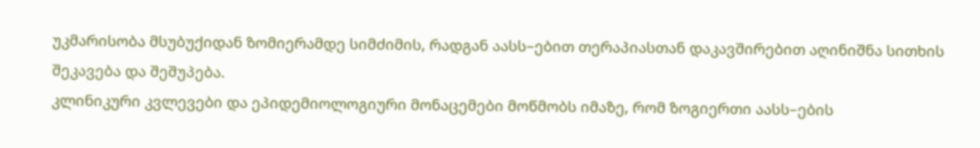უკმარისობა მსუბუქიდან ზომიერამდე სიმძიმის, რადგან აასს–ებით თერაპიასთან დაკავშირებით აღინიშნა სითხის შეკავება და შეშუპება.
კლინიკური კვლევები და ეპიდემიოლოგიური მონაცემები მოწმობს იმაზე, რომ ზოგიერთი აასს–ების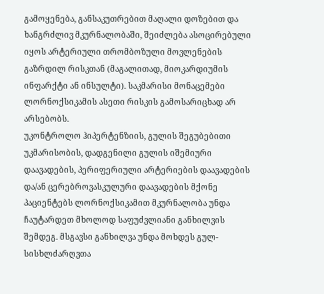გამოყენება, განსაკუთრებით მაღალი დოზებით და ხანგრძლივ მკურნალობაში, შეიძლება ასოცირებული იყოს არტერიული თრომბოზული მოვლენების გაზრდილ რისკთან (მაგალითად, მიოკარდიუმის ინფარქტი ან ინსულტი). საკმარისი მონაცემები ლორნოქსიკამის ასეთი რისკის გამოსარიცხად არ არსებობს.
უკონტროლო ჰიპერტენზიის, გულის შეგუბებითი უკმარისობის, დადგენილი გულის იშემიური დაავადების, პერიფერიული არტერიების დაავადების და/ან ცერებროვასკულური დაავადების მქონე პაციენტებს ლორნოქსიკამით მკურნალობა უნდა ჩაუტარდეთ მხოლოდ საფუძვლიანი განხილვის შემდეგ. მსგავსი განხილვა უნდა მოხდეს გულ-სისხლძარღვთა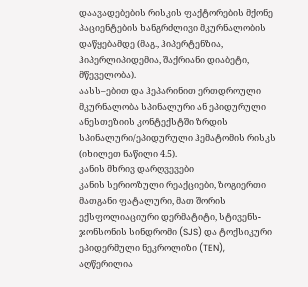დაავადებების რისკის ფაქტორების მქონე პაციენტების ხანგრძლივი მკურნალობის დაწყებამდე (მაგ., ჰიპერტენზია, ჰიპერლიპიდემია, შაქრიანი დიაბეტი, მწეველობა).
აასს–ებით და ჰეპარინით ერთდროული მკურნალობა სპინალური ან ეპიდურული ანესთეზიის კონტექსტში ზრდის სპინალური/ეპიდურული ჰემატომის რისკს (იხილეთ ნაწილი 4.5).
კანის მხრივ დარღვევები
კანის სერიოზული რეაქციები, ზოგიერთი მათგანი ფატალური, მათ შორის ექსფოლიაციური დერმატიტი, სტივენს-ჯონსონის სინდრომი (SJS) და ტოქსიკური ეპიდერმული ნეკროლიზი (TEN), აღწერილია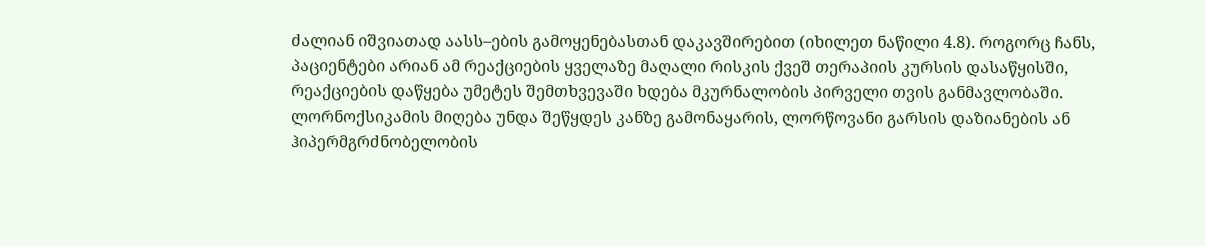ძალიან იშვიათად აასს–ების გამოყენებასთან დაკავშირებით (იხილეთ ნაწილი 4.8). როგორც ჩანს, პაციენტები არიან ამ რეაქციების ყველაზე მაღალი რისკის ქვეშ თერაპიის კურსის დასაწყისში, რეაქციების დაწყება უმეტეს შემთხვევაში ხდება მკურნალობის პირველი თვის განმავლობაში. ლორნოქსიკამის მიღება უნდა შეწყდეს კანზე გამონაყარის, ლორწოვანი გარსის დაზიანების ან ჰიპერმგრძნობელობის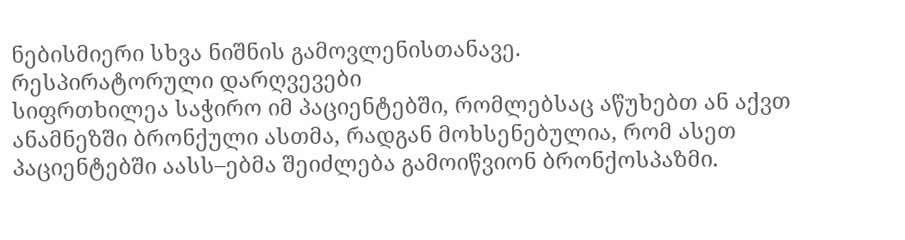ნებისმიერი სხვა ნიშნის გამოვლენისთანავე.
რესპირატორული დარღვევები
სიფრთხილეა საჭირო იმ პაციენტებში, რომლებსაც აწუხებთ ან აქვთ ანამნეზში ბრონქული ასთმა, რადგან მოხსენებულია, რომ ასეთ პაციენტებში აასს–ებმა შეიძლება გამოიწვიონ ბრონქოსპაზმი.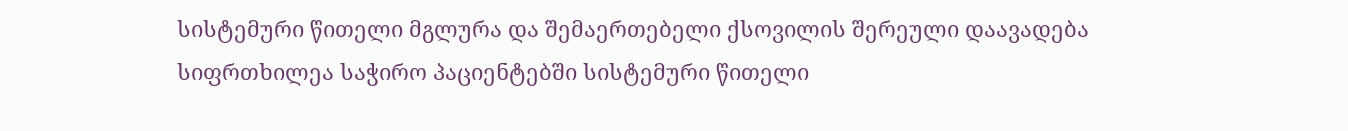სისტემური წითელი მგლურა და შემაერთებელი ქსოვილის შერეული დაავადება
სიფრთხილეა საჭირო პაციენტებში სისტემური წითელი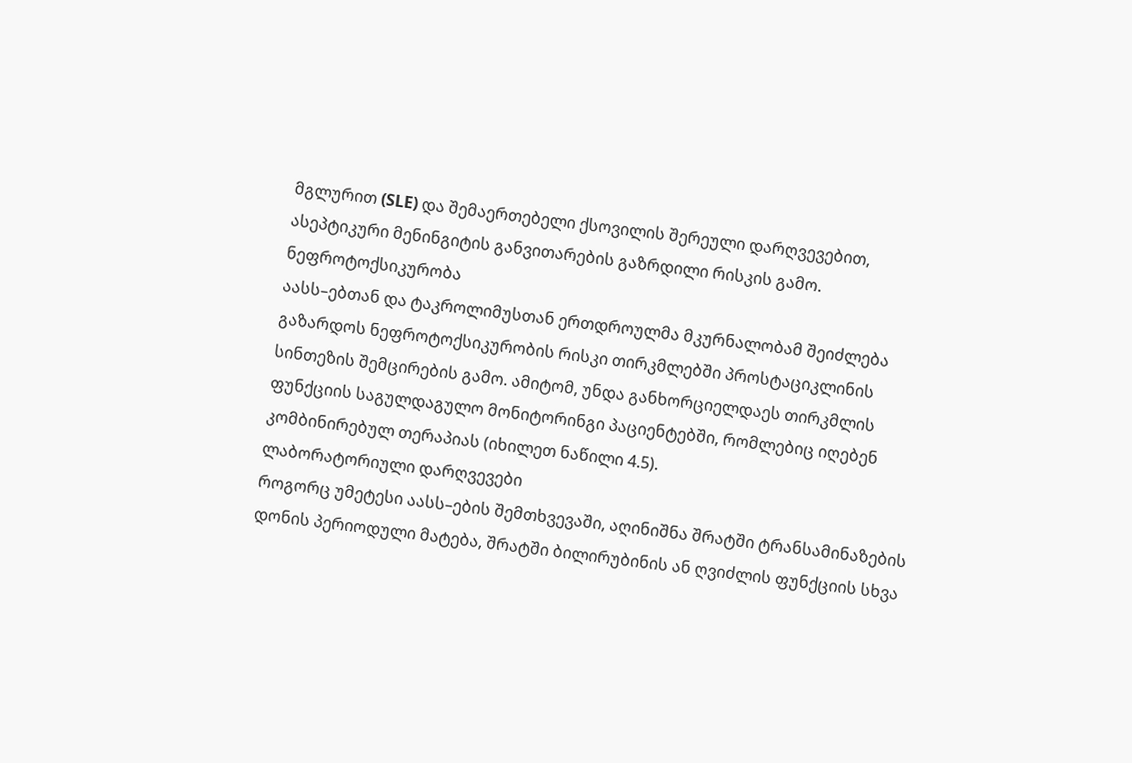მგლურით (SLE) და შემაერთებელი ქსოვილის შერეული დარღვევებით, ასეპტიკური მენინგიტის განვითარების გაზრდილი რისკის გამო.
ნეფროტოქსიკურობა
აასს–ებთან და ტაკროლიმუსთან ერთდროულმა მკურნალობამ შეიძლება გაზარდოს ნეფროტოქსიკურობის რისკი თირკმლებში პროსტაციკლინის სინთეზის შემცირების გამო. ამიტომ, უნდა განხორციელდაეს თირკმლის ფუნქციის საგულდაგულო მონიტორინგი პაციენტებში, რომლებიც იღებენ კომბინირებულ თერაპიას (იხილეთ ნაწილი 4.5).
ლაბორატორიული დარღვევები
როგორც უმეტესი აასს–ების შემთხვევაში, აღინიშნა შრატში ტრანსამინაზების დონის პერიოდული მატება, შრატში ბილირუბინის ან ღვიძლის ფუნქციის სხვა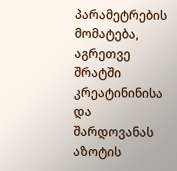პარამეტრების მომატება, აგრეთვე შრატში კრეატინინისა და შარდოვანას აზოტის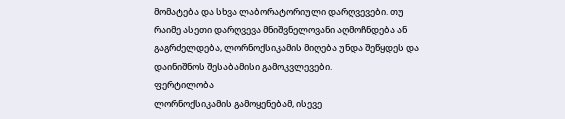მომატება და სხვა ლაბორატორიული დარღვევები. თუ რაიმე ასეთი დარღვევა მნიშვნელოვანი აღმოჩნდება ან გაგრძელდება, ლორნოქსიკამის მიღება უნდა შეწყდეს და დაინიშნოს შესაბამისი გამოკვლევები.
ფერტილობა
ლორნოქსიკამის გამოყენებამ, ისევე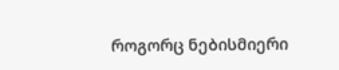როგორც ნებისმიერი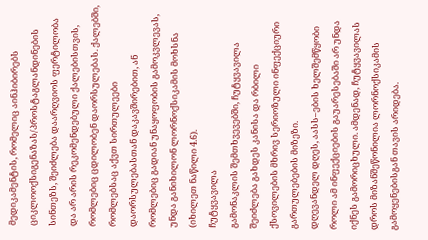მედიკამენტის, რომელიც აინჰიბირებს ციკლოოქსიგენაზას/პროსტაგლანდინების სინთეზს, შეიძლება დაარღვიოს ფერტილობა და არ არის რეკომენდებული ქალებისთვის, რომლებიც ცდილობენ დაორსულებას. ქალებში, რომლებსაც აქვთ სირთულეები დაორსულებასთან დაკავშირებით, ან რომლებიც გადიან უნაყოფობის გამოკვლევას, უნდა განიხილონ ლორნოქსიკამის მოხსნა (იხილეთ ნაწილი 4.6).
ჩუტყვავილა
გამონაკლის შემთხვევებში, ჩუტყვავილა შეიძლება გახდეს კანისა და რბილი ქსოვილების მხრივ სერიოზული ინფექციური გართულებების მიზეზი.
დღევანდელ დღეს, აასს–ების ხელშემწყობი როლი ამ ინფექციების გაუარესებაში არ უნდა იქნეს გამორიცხული. ამდენად, ჩუტყვავილას დროს მიზანშეწონილია ლორნოქსიკამის გამოყენებისგან თავის არიდება.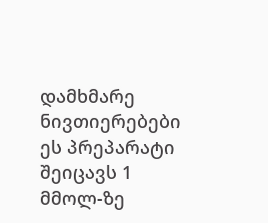დამხმარე ნივთიერებები
ეს პრეპარატი შეიცავს 1 მმოლ-ზე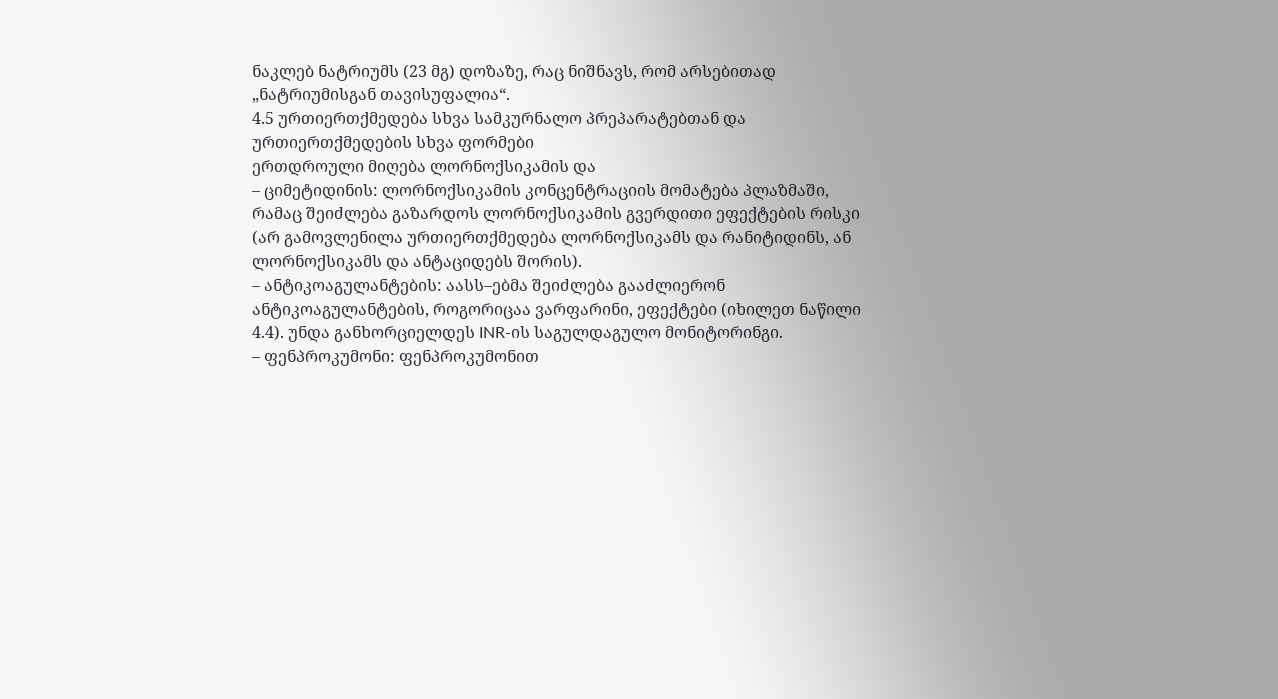ნაკლებ ნატრიუმს (23 მგ) დოზაზე, რაც ნიშნავს, რომ არსებითად „ნატრიუმისგან თავისუფალია“.
4.5 ურთიერთქმედება სხვა სამკურნალო პრეპარატებთან და ურთიერთქმედების სხვა ფორმები
ერთდროული მიღება ლორნოქსიკამის და
– ციმეტიდინის: ლორნოქსიკამის კონცენტრაციის მომატება პლაზმაში, რამაც შეიძლება გაზარდოს ლორნოქსიკამის გვერდითი ეფექტების რისკი (არ გამოვლენილა ურთიერთქმედება ლორნოქსიკამს და რანიტიდინს, ან ლორნოქსიკამს და ანტაციდებს შორის).
– ანტიკოაგულანტების: აასს–ებმა შეიძლება გააძლიერონ ანტიკოაგულანტების, როგორიცაა ვარფარინი, ეფექტები (იხილეთ ნაწილი 4.4). უნდა განხორციელდეს INR-ის საგულდაგულო მონიტორინგი.
– ფენპროკუმონი: ფენპროკუმონით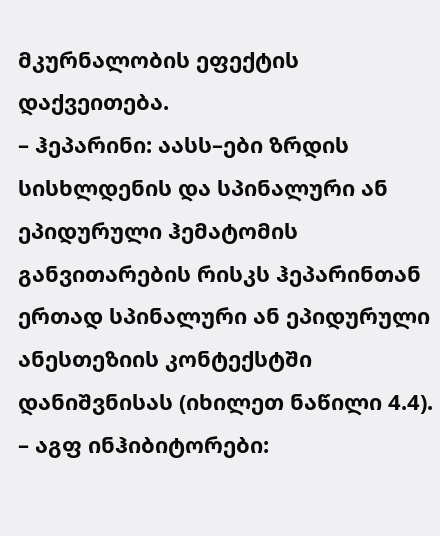მკურნალობის ეფექტის დაქვეითება.
– ჰეპარინი: აასს–ები ზრდის სისხლდენის და სპინალური ან ეპიდურული ჰემატომის განვითარების რისკს ჰეპარინთან ერთად სპინალური ან ეპიდურული ანესთეზიის კონტექსტში დანიშვნისას (იხილეთ ნაწილი 4.4).
– აგფ ინჰიბიტორები: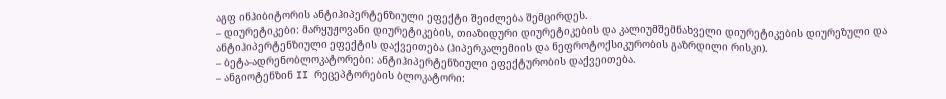აგფ ინჰიბიტორის ანტიჰიპერტენზიული ეფექტი შეიძლება შემცირდეს.
– დიურეტიკები: მარყუჟოვანი დიურეტიკების, თიაზიდური დიურეტიკების და კალიუმშემნახველი დიურეტიკების დიურეზული და ანტიჰიპერტენზიული ეფექტის დაქვეითება (ჰიპერკალემიის და ნეფროტოქსიკურობის გაზრდილი რისკი).
– ბეტა-ადრენობლოკატორები: ანტიჰიპერტენზიული ეფექტურობის დაქვეითება.
– ანგიოტენზინ II რეცეპტორების ბლოკატორი: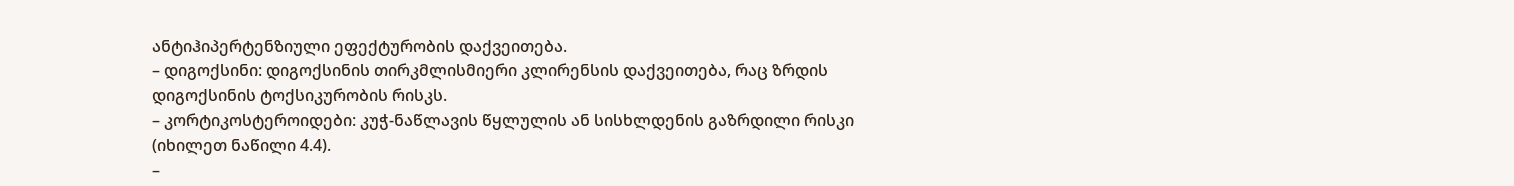ანტიჰიპერტენზიული ეფექტურობის დაქვეითება.
– დიგოქსინი: დიგოქსინის თირკმლისმიერი კლირენსის დაქვეითება, რაც ზრდის დიგოქსინის ტოქსიკურობის რისკს.
– კორტიკოსტეროიდები: კუჭ-ნაწლავის წყლულის ან სისხლდენის გაზრდილი რისკი (იხილეთ ნაწილი 4.4).
–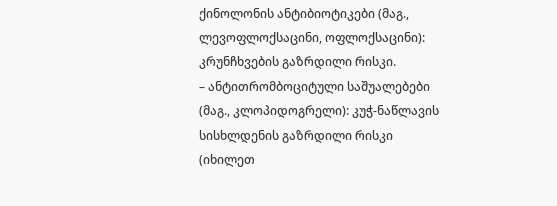ქინოლონის ანტიბიოტიკები (მაგ., ლევოფლოქსაცინი, ოფლოქსაცინი): კრუნჩხვების გაზრდილი რისკი.
– ანტითრომბოციტული საშუალებები (მაგ., კლოპიდოგრელი): კუჭ-ნაწლავის სისხლდენის გაზრდილი რისკი (იხილეთ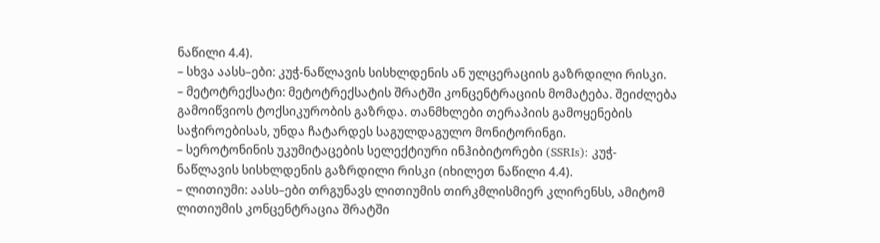ნაწილი 4.4).
– სხვა აასს–ები: კუჭ-ნაწლავის სისხლდენის ან ულცერაციის გაზრდილი რისკი.
– მეტოტრექსატი: მეტოტრექსატის შრატში კონცენტრაციის მომატება. შეიძლება გამოიწვიოს ტოქსიკურობის გაზრდა. თანმხლები თერაპიის გამოყენების საჭიროებისას, უნდა ჩატარდეს საგულდაგულო მონიტორინგი.
– სეროტონინის უკუმიტაცების სელექტიური ინჰიბიტორები (SSRIs): კუჭ-ნაწლავის სისხლდენის გაზრდილი რისკი (იხილეთ ნაწილი 4.4).
– ლითიუმი: აასს–ები თრგუნავს ლითიუმის თირკმლისმიერ კლირენსს, ამიტომ ლითიუმის კონცენტრაცია შრატში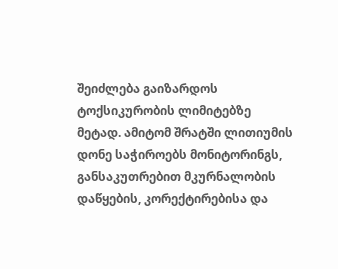შეიძლება გაიზარდოს ტოქსიკურობის ლიმიტებზე მეტად. ამიტომ შრატში ლითიუმის დონე საჭიროებს მონიტორინგს, განსაკუთრებით მკურნალობის დაწყების, კორექტირებისა და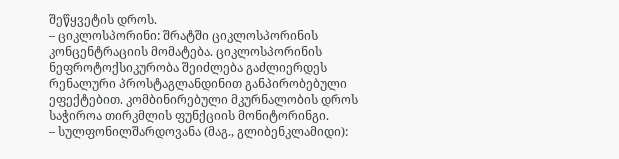შეწყვეტის დროს.
– ციკლოსპორინი: შრატში ციკლოსპორინის კონცენტრაციის მომატება. ციკლოსპორინის ნეფროტოქსიკურობა შეიძლება გაძლიერდეს რენალური პროსტაგლანდინით განპირობებული ეფექტებით. კომბინირებული მკურნალობის დროს საჭიროა თირკმლის ფუნქციის მონიტორინგი.
– სულფონილშარდოვანა (მაგ., გლიბენკლამიდი):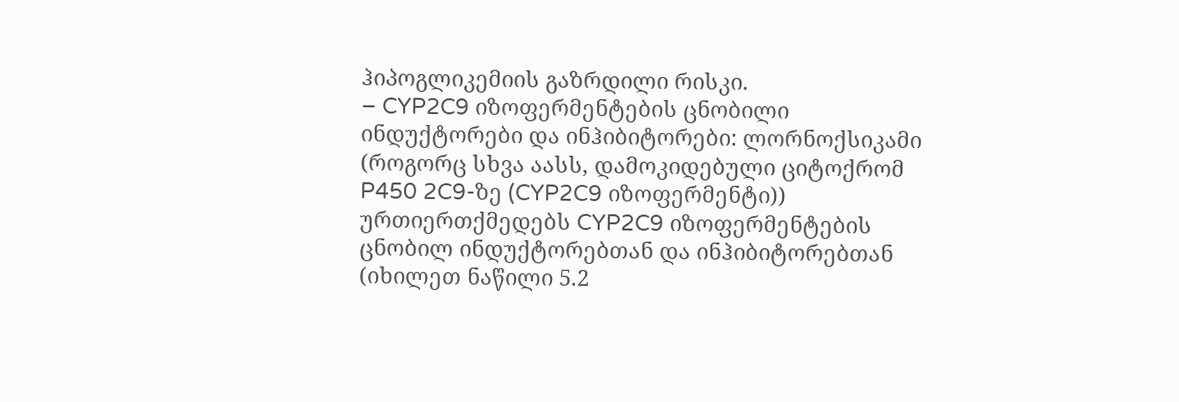ჰიპოგლიკემიის გაზრდილი რისკი.
– CYP2C9 იზოფერმენტების ცნობილი ინდუქტორები და ინჰიბიტორები: ლორნოქსიკამი (როგორც სხვა აასს, დამოკიდებული ციტოქრომ P450 2C9-ზე (CYP2C9 იზოფერმენტი)) ურთიერთქმედებს CYP2C9 იზოფერმენტების ცნობილ ინდუქტორებთან და ინჰიბიტორებთან (იხილეთ ნაწილი 5.2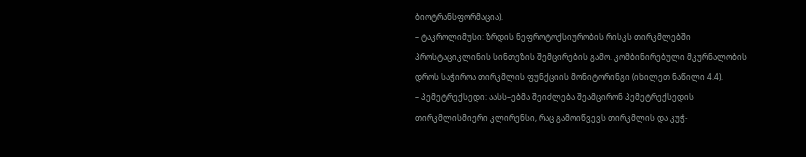ბიოტრანსფორმაცია).
– ტაკროლიმუსი: ზრდის ნეფროტოქსიურობის რისკს თირკმლებში პროსტაციკლინის სინთეზის შემცირების გამო. კომბინირებული მკურნალობის დროს საჭიროა თირკმლის ფუნქციის მონიტორინგი (იხილეთ ნაწილი 4.4).
– პემეტრექსედი: აასს–ებმა შეიძლება შეამცირონ პემეტრექსედის თირკმლისმიერი კლირენსი, რაც გამოიწვევს თირკმლის და კუჭ-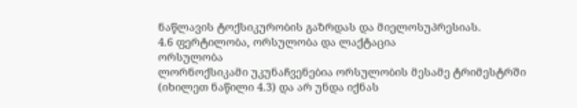ნაწლავის ტოქსიკურობის გაზრდას და მიელოსუპრესიას.
4.6 ფერტილობა, ორსულობა და ლაქტაცია
ორსულობა
ლორნოქსიკამი უკუნაჩვენებია ორსულობის მესამე ტრიმესტრში (იხილეთ ნაწილი 4.3) და არ უნდა იქნას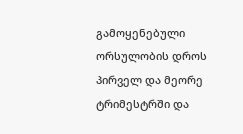გამოყენებული ორსულობის დროს პირველ და მეორე ტრიმესტრში და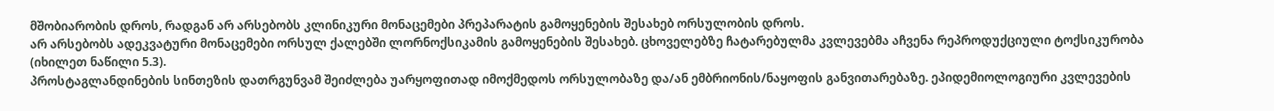მშობიარობის დროს, რადგან არ არსებობს კლინიკური მონაცემები პრეპარატის გამოყენების შესახებ ორსულობის დროს.
არ არსებობს ადეკვატური მონაცემები ორსულ ქალებში ლორნოქსიკამის გამოყენების შესახებ. ცხოველებზე ჩატარებულმა კვლევებმა აჩვენა რეპროდუქციული ტოქსიკურობა (იხილეთ ნაწილი 5.3).
პროსტაგლანდინების სინთეზის დათრგუნვამ შეიძლება უარყოფითად იმოქმედოს ორსულობაზე და/ან ემბრიონის/ნაყოფის განვითარებაზე. ეპიდემიოლოგიური კვლევების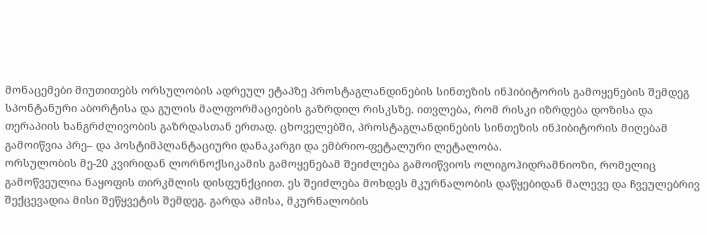მონაცემები მიუთითებს ორსულობის ადრეულ ეტაპზე პროსტაგლანდინების სინთეზის ინჰიბიტორის გამოყენების შემდეგ სპონტანური აბორტისა და გულის მალფორმაციების გაზრდილ რისკსზე. ითვლება, რომ რისკი იზრდება დოზისა და თერაპიის ხანგრძლივობის გაზრდასთან ერთად. ცხოველებში, პროსტაგლანდინების სინთეზის ინჰიბიტორის მიღებამ გამოიწვია პრე– და პოსტიმპლანტაციური დანაკარგი და ემბრიო-ფეტალური ლეტალობა.
ორსულობის მე-20 კვირიდან ლორნოქსიკამის გამოყენებამ შეიძლება გამოიწვიოს ოლიგოჰიდრამნიოზი, რომელიც გამოწვეულია ნაყოფის თირკმლის დისფუნქციით. ეს შეიძლება მოხდეს მკურნალობის დაწყებიდან მალევე და ჩვეულებრივ შექცევადია მისი შეწყვეტის შემდეგ. გარდა ამისა, მკურნალობის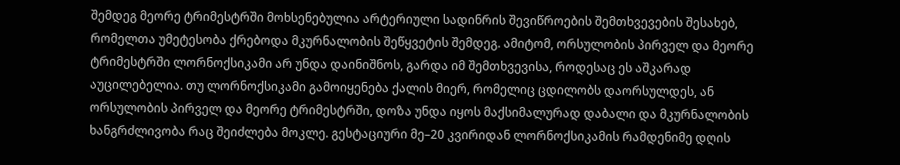შემდეგ მეორე ტრიმესტრში მოხსენებულია არტერიული სადინრის შევიწროების შემთხვევების შესახებ, რომელთა უმეტესობა ქრებოდა მკურნალობის შეწყვეტის შემდეგ. ამიტომ, ორსულობის პირველ და მეორე ტრიმესტრში ლორნოქსიკამი არ უნდა დაინიშნოს, გარდა იმ შემთხვევისა, როდესაც ეს აშკარად აუცილებელია. თუ ლორნოქსიკამი გამოიყენება ქალის მიერ, რომელიც ცდილობს დაორსულდეს, ან ორსულობის პირველ და მეორე ტრიმესტრში, დოზა უნდა იყოს მაქსიმალურად დაბალი და მკურნალობის ხანგრძლივობა რაც შეიძლება მოკლე. გესტაციური მე–20 კვირიდან ლორნოქსიკამის რამდენიმე დღის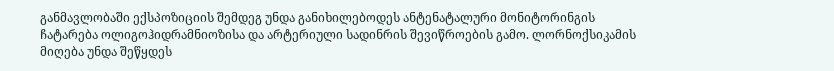განმავლობაში ექსპოზიციის შემდეგ უნდა განიხილებოდეს ანტენატალური მონიტორინგის ჩატარება ოლიგოჰიდრამნიოზისა და არტერიული სადინრის შევიწროების გამო. ლორნოქსიკამის მიღება უნდა შეწყდეს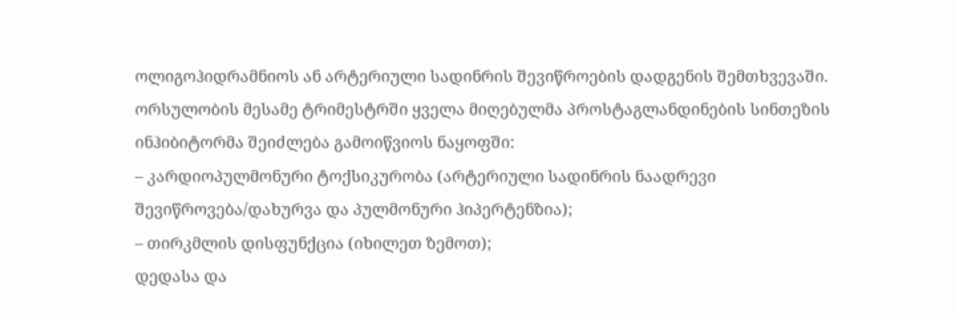ოლიგოჰიდრამნიოს ან არტერიული სადინრის შევიწროების დადგენის შემთხვევაში.
ორსულობის მესამე ტრიმესტრში ყველა მიღებულმა პროსტაგლანდინების სინთეზის ინჰიბიტორმა შეიძლება გამოიწვიოს ნაყოფში:
– კარდიოპულმონური ტოქსიკურობა (არტერიული სადინრის ნაადრევი შევიწროვება/დახურვა და პულმონური ჰიპერტენზია);
– თირკმლის დისფუნქცია (იხილეთ ზემოთ);
დედასა და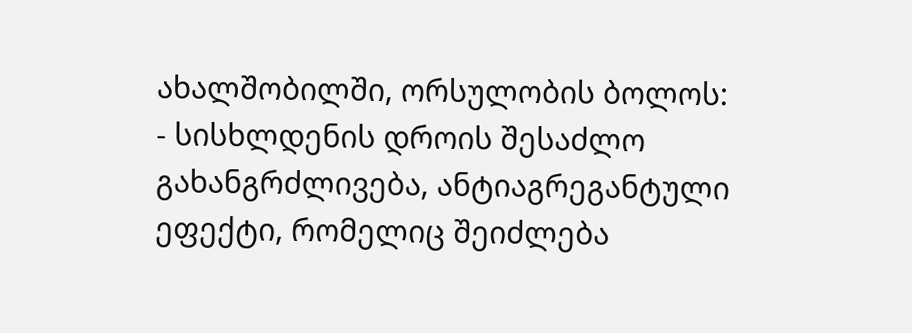ახალშობილში, ორსულობის ბოლოს:
- სისხლდენის დროის შესაძლო გახანგრძლივება, ანტიაგრეგანტული ეფექტი, რომელიც შეიძლება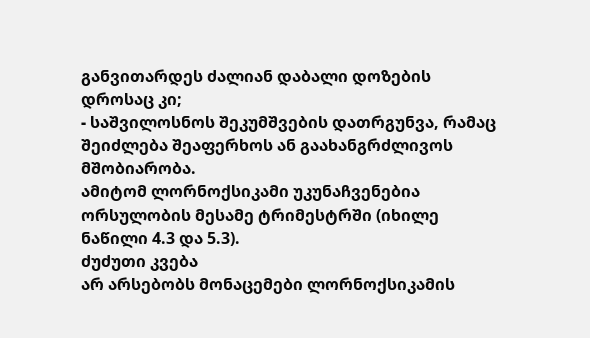განვითარდეს ძალიან დაბალი დოზების დროსაც კი;
- საშვილოსნოს შეკუმშვების დათრგუნვა, რამაც შეიძლება შეაფერხოს ან გაახანგრძლივოს მშობიარობა.
ამიტომ ლორნოქსიკამი უკუნაჩვენებია ორსულობის მესამე ტრიმესტრში (იხილე ნაწილი 4.3 და 5.3).
ძუძუთი კვება
არ არსებობს მონაცემები ლორნოქსიკამის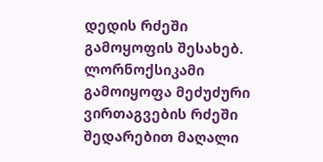დედის რძეში გამოყოფის შესახებ. ლორნოქსიკამი გამოიყოფა მეძუძური ვირთაგვების რძეში შედარებით მაღალი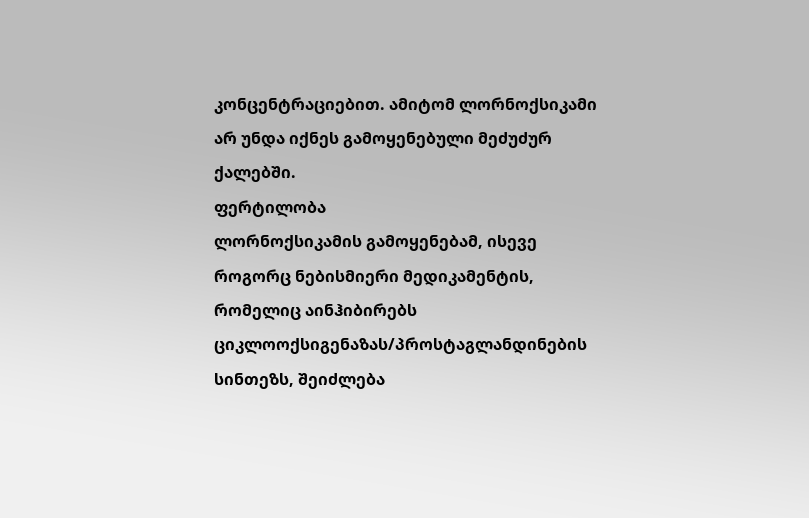კონცენტრაციებით. ამიტომ ლორნოქსიკამი არ უნდა იქნეს გამოყენებული მეძუძურ ქალებში.
ფერტილობა
ლორნოქსიკამის გამოყენებამ, ისევე როგორც ნებისმიერი მედიკამენტის, რომელიც აინჰიბირებს ციკლოოქსიგენაზას/პროსტაგლანდინების სინთეზს, შეიძლება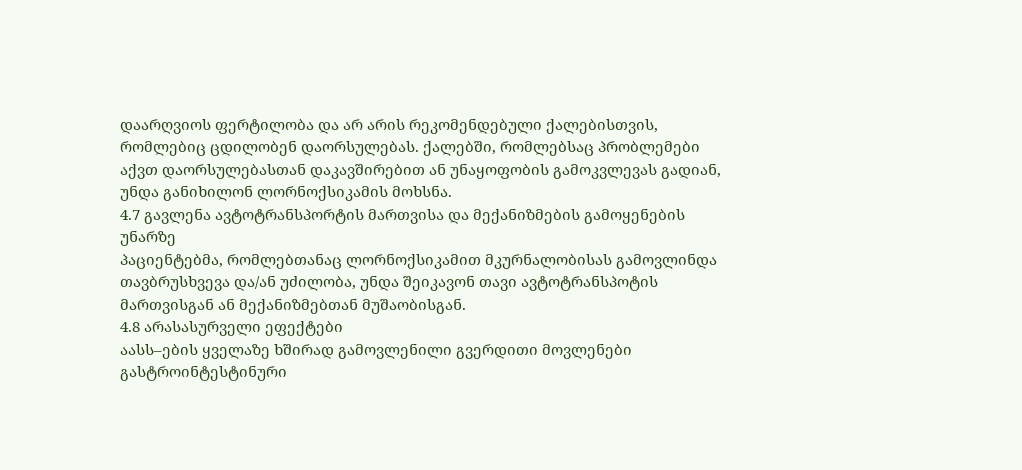დაარღვიოს ფერტილობა და არ არის რეკომენდებული ქალებისთვის, რომლებიც ცდილობენ დაორსულებას. ქალებში, რომლებსაც პრობლემები აქვთ დაორსულებასთან დაკავშირებით ან უნაყოფობის გამოკვლევას გადიან, უნდა განიხილონ ლორნოქსიკამის მოხსნა.
4.7 გავლენა ავტოტრანსპორტის მართვისა და მექანიზმების გამოყენების უნარზე
პაციენტებმა, რომლებთანაც ლორნოქსიკამით მკურნალობისას გამოვლინდა თავბრუსხვევა და/ან უძილობა, უნდა შეიკავონ თავი ავტოტრანსპოტის მართვისგან ან მექანიზმებთან მუშაობისგან.
4.8 არასასურველი ეფექტები
აასს–ების ყველაზე ხშირად გამოვლენილი გვერდითი მოვლენები გასტროინტესტინური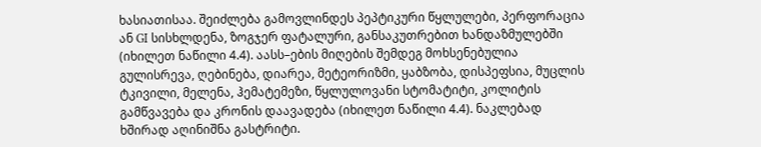ხასიათისაა. შეიძლება გამოვლინდეს პეპტიკური წყლულები, პერფორაცია ან GI სისხლდენა, ზოგჯერ ფატალური, განსაკუთრებით ხანდაზმულებში (იხილეთ ნაწილი 4.4). აასს–ების მიღების შემდეგ მოხსენებულია გულისრევა, ღებინება, დიარეა, მეტეორიზმი, ყაბზობა, დისპეფსია, მუცლის ტკივილი, მელენა, ჰემატემეზი, წყლულოვანი სტომატიტი, კოლიტის გამწვავება და კრონის დაავადება (იხილეთ ნაწილი 4.4). ნაკლებად ხშირად აღინიშნა გასტრიტი.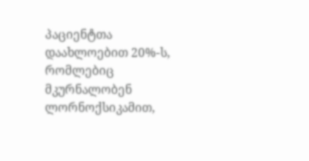პაციენტთა დაახლოებით 20%-ს, რომლებიც მკურნალობენ ლორნოქსიკამით,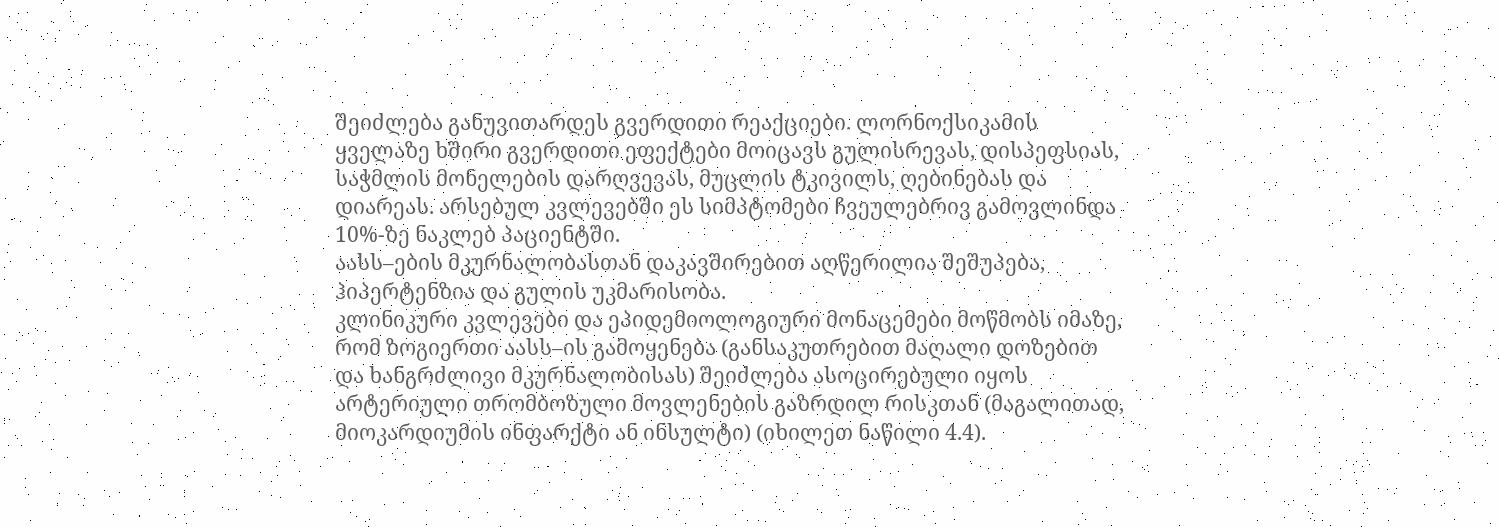შეიძლება განუვითარდეს გვერდითი რეაქციები. ლორნოქსიკამის ყველაზე ხშირი გვერდითი ეფექტები მოიცავს გულისრევას, დისპეფსიას, საჭმლის მონელების დარღვევას, მუცლის ტკივილს, ღებინებას და დიარეას. არსებულ კვლევებში ეს სიმპტომები ჩვეულებრივ გამოვლინდა 10%-ზე ნაკლებ პაციენტში.
აასს–ების მკურნალობასთან დაკავშირებით აღწერილია შეშუპება, ჰიპერტენზია და გულის უკმარისობა.
კლინიკური კვლევები და ეპიდემიოლოგიური მონაცემები მოწმობს იმაზე, რომ ზოგიერთი აასს–ის გამოყენება (განსაკუთრებით მაღალი დოზებით და ხანგრძლივი მკურნალობისას) შეიძლება ასოცირებული იყოს არტერიული თრომბოზული მოვლენების გაზრდილ რისკთან (მაგალითად, მიოკარდიუმის ინფარქტი ან ინსულტი) (იხილეთ ნაწილი 4.4).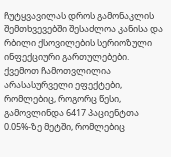ჩუტყვავილას დროს გამონაკლის შემთხვევებში შესაძლოა კანისა და რბილი ქსოვილების სერიოზული ინფექციური გართულებები.
ქვემოთ ჩამოთვლილია არასასურველი ეფექტები, რომლებიც, როგორც წესი, გამოვლინდა 6417 პაციენტთა 0.05%-ზე მეტში, რომლებიც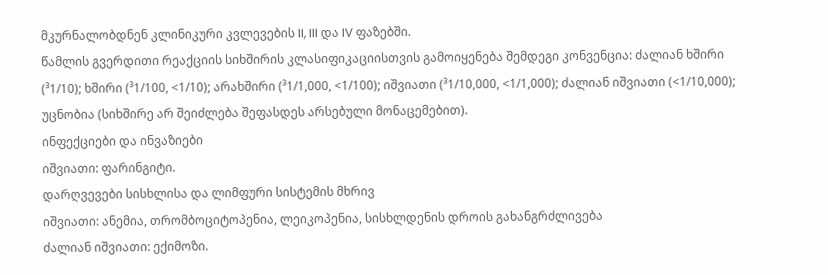მკურნალობდნენ კლინიკური კვლევების II, III და IV ფაზებში.
წამლის გვერდითი რეაქციის სიხშირის კლასიფიკაციისთვის გამოიყენება შემდეგი კონვენცია: ძალიან ხშირი (³1/10); ხშირი (³1/100, <1/10); არახშირი (³1/1,000, <1/100); იშვიათი (³1/10,000, <1/1,000); ძალიან იშვიათი (<1/10,000); უცნობია (სიხშირე არ შეიძლება შეფასდეს არსებული მონაცემებით).
ინფექციები და ინვაზიები
იშვიათი: ფარინგიტი.
დარღვევები სისხლისა და ლიმფური სისტემის მხრივ
იშვიათი: ანემია, თრომბოციტოპენია, ლეიკოპენია, სისხლდენის დროის გახანგრძლივება
ძალიან იშვიათი: ექიმოზი.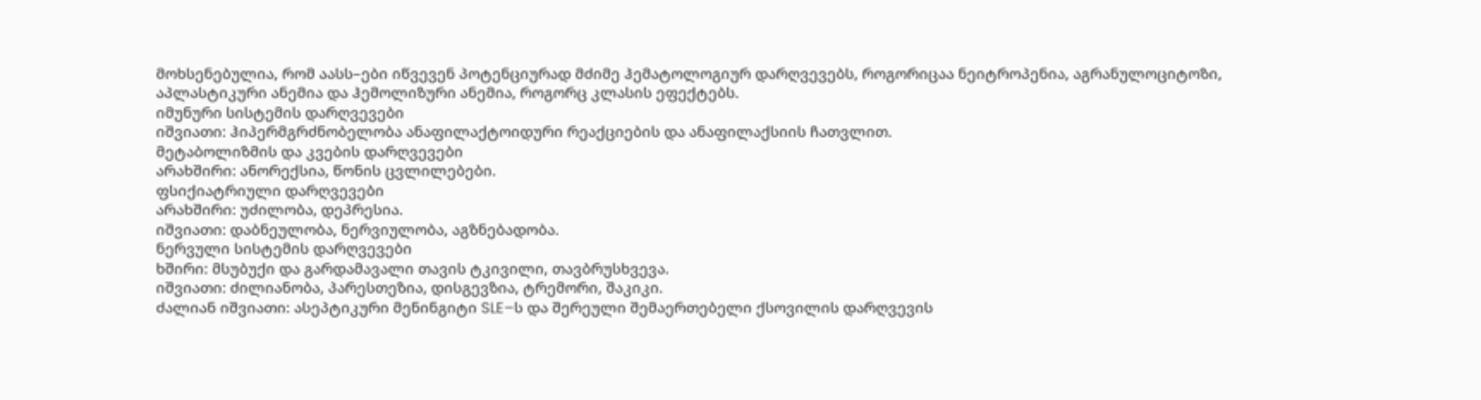მოხსენებულია, რომ აასს–ები იწვევენ პოტენციურად მძიმე ჰემატოლოგიურ დარღვევებს, როგორიცაა ნეიტროპენია, აგრანულოციტოზი, აპლასტიკური ანემია და ჰემოლიზური ანემია, როგორც კლასის ეფექტებს.
იმუნური სისტემის დარღვევები
იშვიათი: ჰიპერმგრძნობელობა ანაფილაქტოიდური რეაქციების და ანაფილაქსიის ჩათვლით.
მეტაბოლიზმის და კვების დარღვევები
არახშირი: ანორექსია, წონის ცვლილებები.
ფსიქიატრიული დარღვევები
არახშირი: უძილობა, დეპრესია.
იშვიათი: დაბნეულობა, ნერვიულობა, აგზნებადობა.
ნერვული სისტემის დარღვევები
ხშირი: მსუბუქი და გარდამავალი თავის ტკივილი, თავბრუსხვევა.
იშვიათი: ძილიანობა, პარესთეზია, დისგევზია, ტრემორი, შაკიკი.
ძალიან იშვიათი: ასეპტიკური მენინგიტი SLE–ს და შერეული შემაერთებელი ქსოვილის დარღვევის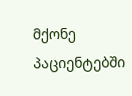მქონე პაციენტებში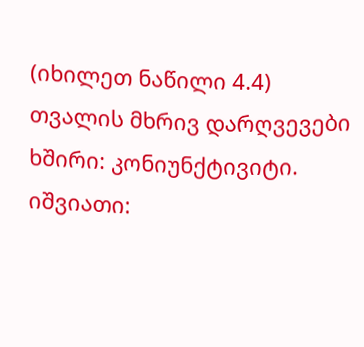(იხილეთ ნაწილი 4.4)
თვალის მხრივ დარღვევები
ხშირი: კონიუნქტივიტი.
იშვიათი: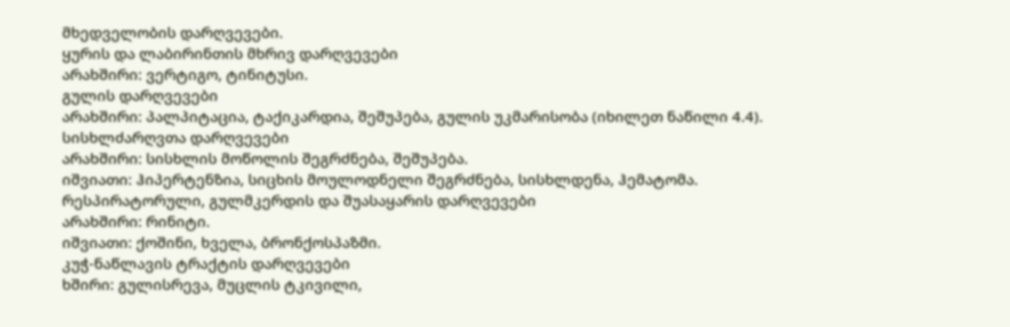მხედველობის დარღვევები.
ყურის და ლაბირინთის მხრივ დარღვევები
არახშირი: ვერტიგო, ტინიტუსი.
გულის დარღვევები
არახშირი: პალპიტაცია, ტაქიკარდია, შეშუპება, გულის უკმარისობა (იხილეთ ნაწილი 4.4).
სისხლძარღვთა დარღვევები
არახშირი: სისხლის მოწოლის შეგრძნება, შეშუპება.
იშვიათი: ჰიპერტენზია, სიცხის მოულოდნელი შეგრძნება, სისხლდენა, ჰემატომა.
რესპირატორული, გულმკერდის და შუასაყარის დარღვევები
არახშირი: რინიტი.
იშვიათი: ქოშინი, ხველა, ბრონქოსპაზმი.
კუჭ-ნაწლავის ტრაქტის დარღვევები
ხშირი: გულისრევა, მუცლის ტკივილი,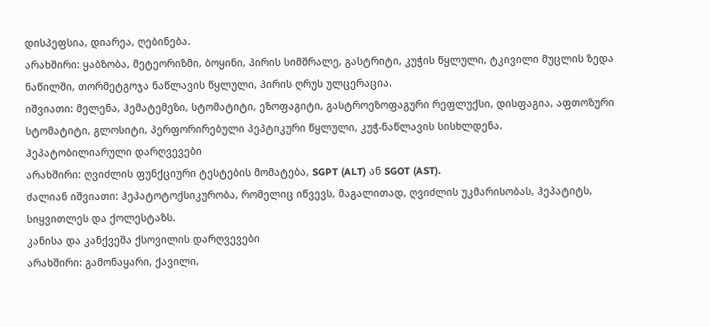დისპეფსია, დიარეა, ღებინება.
არახშირი: ყაბზობა, მეტეორიზმი, ბოყინი, პირის სიმშრალე, გასტრიტი, კუჭის წყლული, ტკივილი მუცლის ზედა ნაწილში, თორმეტგოჯა ნაწლავის წყლული, პირის ღრუს ულცერაცია.
იშვიათი: მელენა, ჰემატემეზი, სტომატიტი, ეზოფაგიტი, გასტროეზოფაგური რეფლუქსი, დისფაგია, აფთოზური სტომატიტი, გლოსიტი, პერფორირებული პეპტიკური წყლული, კუჭ-ნაწლავის სისხლდენა.
ჰეპატობილიარული დარღვევები
არახშირი: ღვიძლის ფუნქციური ტესტების მომატება, SGPT (ALT) ან SGOT (AST).
ძალიან იშვიათი: ჰეპატოტოქსიკურობა, რომელიც იწვევს, მაგალითად, ღვიძლის უკმარისობას, ჰეპატიტს, სიყვითლეს და ქოლესტაზს.
კანისა და კანქვეშა ქსოვილის დარღვევები
არახშირი: გამონაყარი, ქავილი,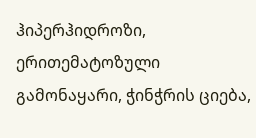ჰიპერჰიდროზი, ერითემატოზული გამონაყარი, ჭინჭრის ციება,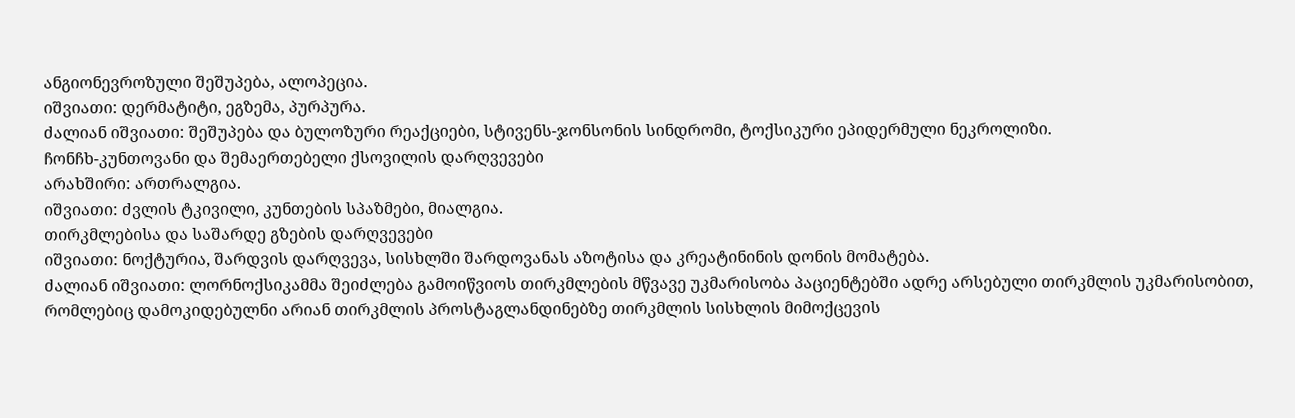ანგიონევროზული შეშუპება, ალოპეცია.
იშვიათი: დერმატიტი, ეგზემა, პურპურა.
ძალიან იშვიათი: შეშუპება და ბულოზური რეაქციები, სტივენს-ჯონსონის სინდრომი, ტოქსიკური ეპიდერმული ნეკროლიზი.
ჩონჩხ-კუნთოვანი და შემაერთებელი ქსოვილის დარღვევები
არახშირი: ართრალგია.
იშვიათი: ძვლის ტკივილი, კუნთების სპაზმები, მიალგია.
თირკმლებისა და საშარდე გზების დარღვევები
იშვიათი: ნოქტურია, შარდვის დარღვევა, სისხლში შარდოვანას აზოტისა და კრეატინინის დონის მომატება.
ძალიან იშვიათი: ლორნოქსიკამმა შეიძლება გამოიწვიოს თირკმლების მწვავე უკმარისობა პაციენტებში ადრე არსებული თირკმლის უკმარისობით, რომლებიც დამოკიდებულნი არიან თირკმლის პროსტაგლანდინებზე თირკმლის სისხლის მიმოქცევის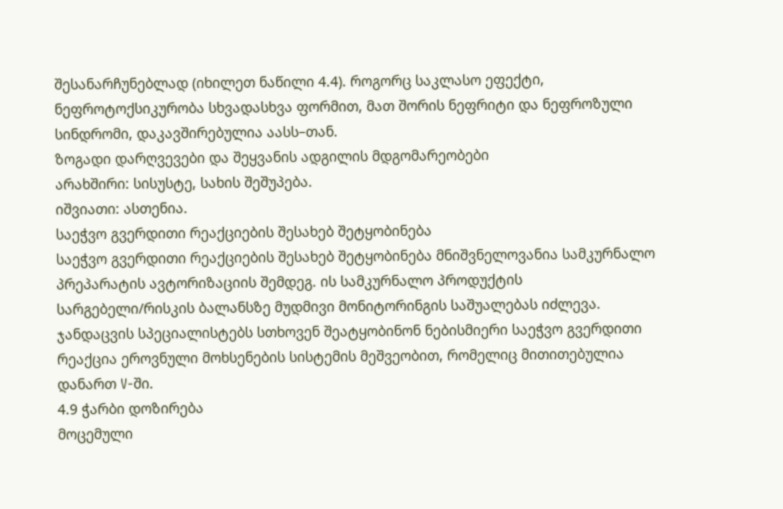შესანარჩუნებლად (იხილეთ ნაწილი 4.4). როგორც საკლასო ეფექტი, ნეფროტოქსიკურობა სხვადასხვა ფორმით, მათ შორის ნეფრიტი და ნეფროზული სინდრომი, დაკავშირებულია აასს–თან.
ზოგადი დარღვევები და შეყვანის ადგილის მდგომარეობები
არახშირი: სისუსტე, სახის შეშუპება.
იშვიათი: ასთენია.
საეჭვო გვერდითი რეაქციების შესახებ შეტყობინება
საეჭვო გვერდითი რეაქციების შესახებ შეტყობინება მნიშვნელოვანია სამკურნალო პრეპარატის ავტორიზაციის შემდეგ. ის სამკურნალო პროდუქტის სარგებელი/რისკის ბალანსზე მუდმივი მონიტორინგის საშუალებას იძლევა. ჯანდაცვის სპეციალისტებს სთხოვენ შეატყობინონ ნებისმიერი საეჭვო გვერდითი რეაქცია ეროვნული მოხსენების სისტემის მეშვეობით, რომელიც მითითებულია დანართ V-ში.
4.9 ჭარბი დოზირება
მოცემული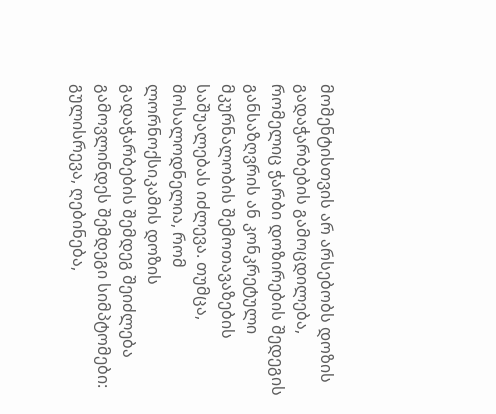მომენტისთვის არ არსებობს დოზის გადაჭარბების გამოცდილება, რომელიც ჭარბი დოზირების შედეგის განსაზღვრის ან კონკრეტული მკურნალობის შემოთავაზების საშუალებას იძლევა. თუმცა, მოსალოდნელია, რომ ლორნოქსიკამის დოზის გადაჭარბების შემდეგ შეიძლება გამოვლინდეს შემდეგი სიმპტომები: გულისრევა, ღებინება,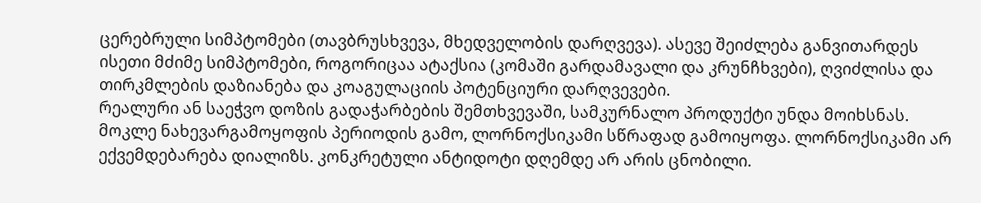ცერებრული სიმპტომები (თავბრუსხვევა, მხედველობის დარღვევა). ასევე შეიძლება განვითარდეს ისეთი მძიმე სიმპტომები, როგორიცაა ატაქსია (კომაში გარდამავალი და კრუნჩხვები), ღვიძლისა და თირკმლების დაზიანება და კოაგულაციის პოტენციური დარღვევები.
რეალური ან საეჭვო დოზის გადაჭარბების შემთხვევაში, სამკურნალო პროდუქტი უნდა მოიხსნას. მოკლე ნახევარგამოყოფის პერიოდის გამო, ლორნოქსიკამი სწრაფად გამოიყოფა. ლორნოქსიკამი არ ექვემდებარება დიალიზს. კონკრეტული ანტიდოტი დღემდე არ არის ცნობილი.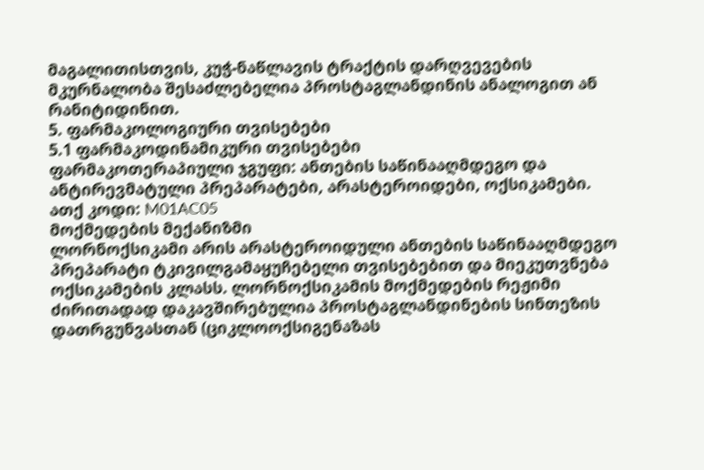მაგალითისთვის, კუჭ-ნაწლავის ტრაქტის დარღვევების მკურნალობა შესაძლებელია პროსტაგლანდინის ანალოგით ან რანიტიდინით.
5. ფარმაკოლოგიური თვისებები
5.1 ფარმაკოდინამიკური თვისებები
ფარმაკოთერაპიული ჯგუფი: ანთების საწინააღმდეგო და ანტირევმატული პრეპარატები, არასტეროიდები, ოქსიკამები.
ათქ კოდი: M01AC05
მოქმედების მექანიზმი
ლორნოქსიკამი არის არასტეროიდული ანთების საწინააღმდეგო პრეპარატი ტკივილგამაყუჩებელი თვისებებით და მიეკუთვნება ოქსიკამების კლასს. ლორნოქსიკამის მოქმედების რეჟიმი ძირითადად დაკავშირებულია პროსტაგლანდინების სინთეზის დათრგუნვასთან (ციკლოოქსიგენაზას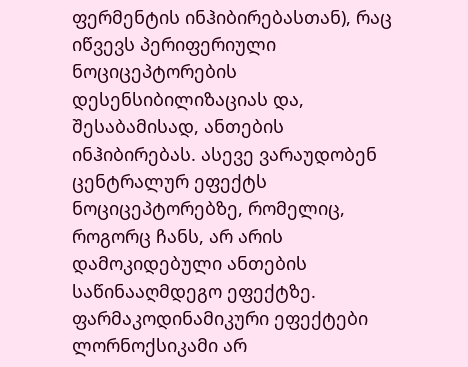ფერმენტის ინჰიბირებასთან), რაც იწვევს პერიფერიული ნოციცეპტორების დესენსიბილიზაციას და, შესაბამისად, ანთების ინჰიბირებას. ასევე ვარაუდობენ ცენტრალურ ეფექტს ნოციცეპტორებზე, რომელიც, როგორც ჩანს, არ არის დამოკიდებული ანთების საწინააღმდეგო ეფექტზე.
ფარმაკოდინამიკური ეფექტები
ლორნოქსიკამი არ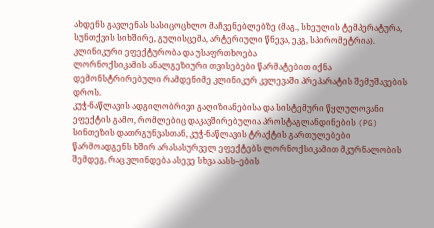ახდენს გავლენას სასიცოცხლო მაჩვენებლებზე (მაგ., სხეულის ტემპერატურა, სუნთქვის სიხშირე, გულისცემა, არტერიული წნევა, ეკგ, სპირომეტრია).
კლინიკური ეფექტურობა და უსაფრთხოება
ლორნოქსიკამის ანალგეზიური თვისებები წარმატებით იქნა დემონსტრირებული რამდენიმე კლინიკურ კვლევაში პრეპარატის შემუშავების დროს.
კუჭ-ნაწლავის ადგილობრივი გაღიზიანებისა და სისტემური წყლულოვანი ეფექტის გამო, რომლებიც დაკავშირებულია პროსტაგლანდინების (PG) სინთეზის დათრგუნვასთან, კუჭ-ნაწლავის ტრაქტის გართულებები წარმოადგენს ხშირ არასასურველ ეფექტებს ლორნოქსიკამით მკურნალობის შემდეგ, რაც ვლინდება ასევე სხვა აასს–ების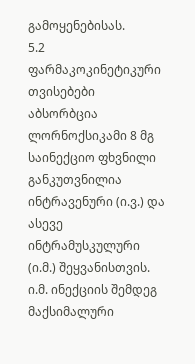გამოყენებისას.
5.2 ფარმაკოკინეტიკური თვისებები
აბსორბცია
ლორნოქსიკამი 8 მგ საინექციო ფხვნილი განკუთვნილია ინტრავენური (ი.ვ.) და ასევე ინტრამუსკულური (ი.მ.) შეყვანისთვის. ი.მ. ინექციის შემდეგ მაქსიმალური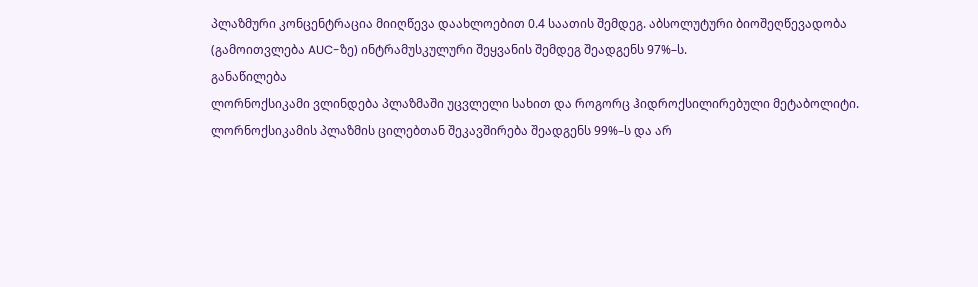პლაზმური კონცენტრაცია მიიღწევა დაახლოებით 0.4 საათის შემდეგ. აბსოლუტური ბიოშეღწევადობა (გამოითვლება AUC-ზე) ინტრამუსკულური შეყვანის შემდეგ შეადგენს 97%–ს.
განაწილება
ლორნოქსიკამი ვლინდება პლაზმაში უცვლელი სახით და როგორც ჰიდროქსილირებული მეტაბოლიტი. ლორნოქსიკამის პლაზმის ცილებთან შეკავშირება შეადგენს 99%–ს და არ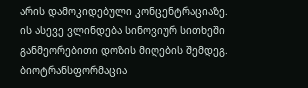არის დამოკიდებული კონცენტრაციაზე. ის ასევე ვლინდება სინოვიურ სითხეში განმეორებითი დოზის მიღების შემდეგ.
ბიოტრანსფორმაცია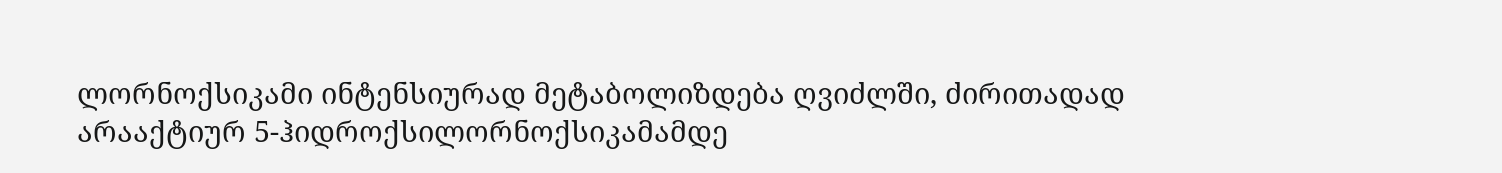ლორნოქსიკამი ინტენსიურად მეტაბოლიზდება ღვიძლში, ძირითადად არააქტიურ 5-ჰიდროქსილორნოქსიკამამდე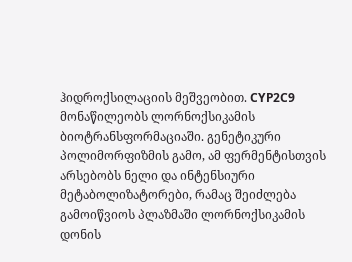ჰიდროქსილაციის მეშვეობით. CYP2C9 მონაწილეობს ლორნოქსიკამის ბიოტრანსფორმაციაში. გენეტიკური პოლიმორფიზმის გამო, ამ ფერმენტისთვის არსებობს ნელი და ინტენსიური მეტაბოლიზატორები, რამაც შეიძლება გამოიწვიოს პლაზმაში ლორნოქსიკამის დონის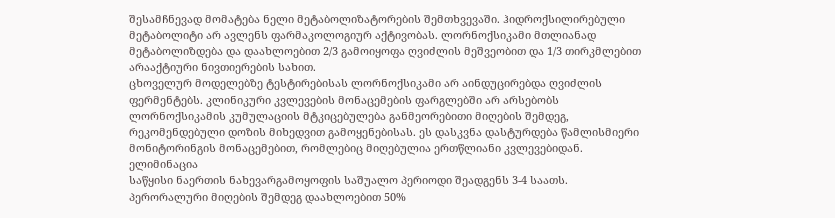შესამჩნევად მომატება ნელი მეტაბოლიზატორების შემთხვევაში. ჰიდროქსილირებული მეტაბოლიტი არ ავლენს ფარმაკოლოგიურ აქტივობას. ლორნოქსიკამი მთლიანად მეტაბოლიზდება და დაახლოებით 2/3 გამოიყოფა ღვიძლის მეშვეობით და 1/3 თირკმლებით არააქტიური ნივთიერების სახით.
ცხოველურ მოდელებზე ტესტირებისას ლორნოქსიკამი არ აინდუცირებდა ღვიძლის ფერმენტებს. კლინიკური კვლევების მონაცემების ფარგლებში არ არსებობს ლორნოქსიკამის კუმულაციის მტკიცებულება განმეორებითი მიღების შემდეგ, რეკომენდებული დოზის მიხედვით გამოყენებისას. ეს დასკვნა დასტურდება წამლისმიერი მონიტორინგის მონაცემებით, რომლებიც მიღებულია ერთწლიანი კვლევებიდან.
ელიმინაცია
საწყისი ნაერთის ნახევარგამოყოფის საშუალო პერიოდი შეადგენს 3-4 საათს. პერორალური მიღების შემდეგ დაახლოებით 50%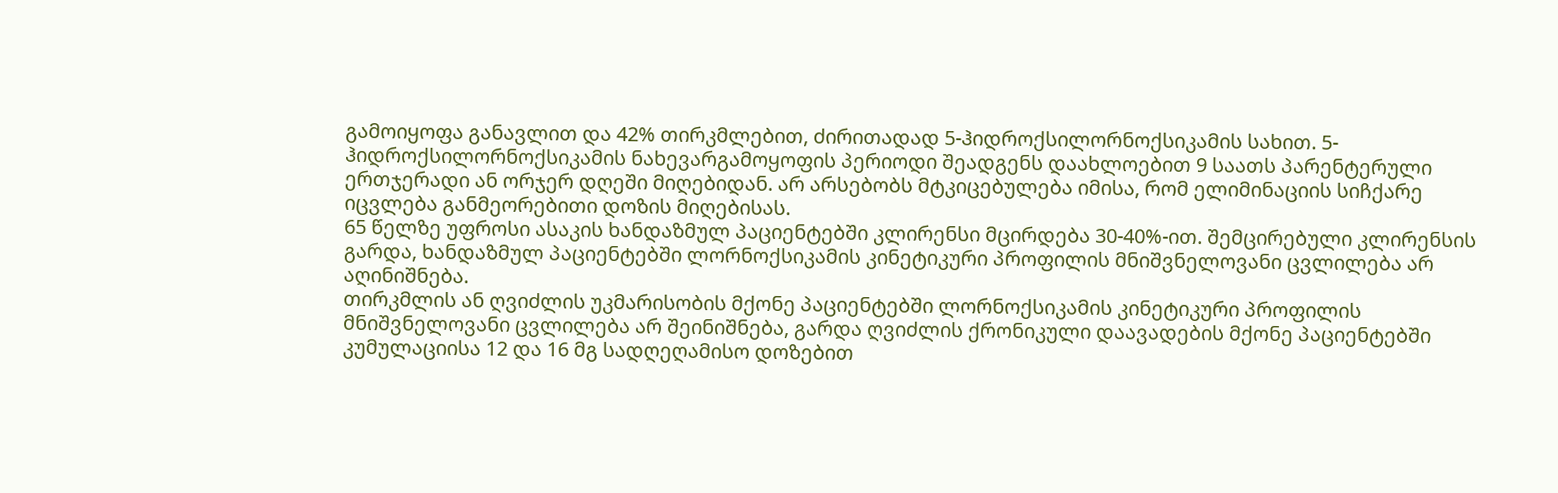გამოიყოფა განავლით და 42% თირკმლებით, ძირითადად 5-ჰიდროქსილორნოქსიკამის სახით. 5-ჰიდროქსილორნოქსიკამის ნახევარგამოყოფის პერიოდი შეადგენს დაახლოებით 9 საათს პარენტერული ერთჯერადი ან ორჯერ დღეში მიღებიდან. არ არსებობს მტკიცებულება იმისა, რომ ელიმინაციის სიჩქარე იცვლება განმეორებითი დოზის მიღებისას.
65 წელზე უფროსი ასაკის ხანდაზმულ პაციენტებში კლირენსი მცირდება 30-40%-ით. შემცირებული კლირენსის გარდა, ხანდაზმულ პაციენტებში ლორნოქსიკამის კინეტიკური პროფილის მნიშვნელოვანი ცვლილება არ აღინიშნება.
თირკმლის ან ღვიძლის უკმარისობის მქონე პაციენტებში ლორნოქსიკამის კინეტიკური პროფილის მნიშვნელოვანი ცვლილება არ შეინიშნება, გარდა ღვიძლის ქრონიკული დაავადების მქონე პაციენტებში კუმულაციისა 12 და 16 მგ სადღეღამისო დოზებით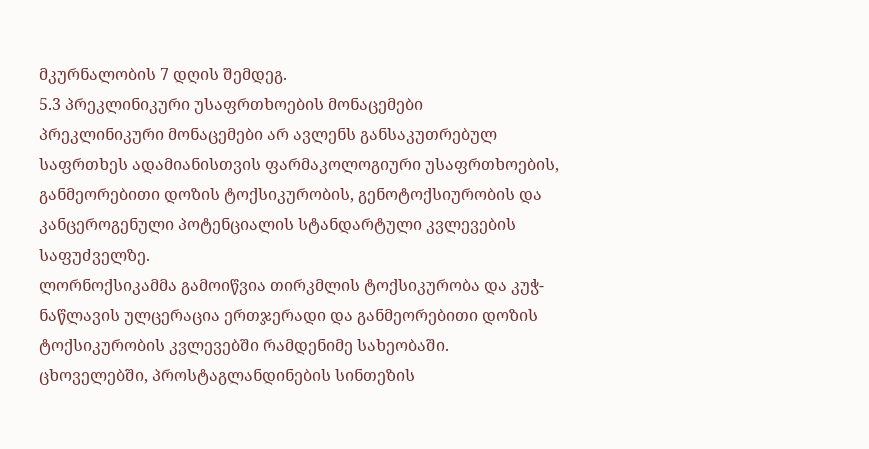მკურნალობის 7 დღის შემდეგ.
5.3 პრეკლინიკური უსაფრთხოების მონაცემები
პრეკლინიკური მონაცემები არ ავლენს განსაკუთრებულ საფრთხეს ადამიანისთვის ფარმაკოლოგიური უსაფრთხოების, განმეორებითი დოზის ტოქსიკურობის, გენოტოქსიურობის და კანცეროგენული პოტენციალის სტანდარტული კვლევების საფუძველზე.
ლორნოქსიკამმა გამოიწვია თირკმლის ტოქსიკურობა და კუჭ-ნაწლავის ულცერაცია ერთჯერადი და განმეორებითი დოზის ტოქსიკურობის კვლევებში რამდენიმე სახეობაში.
ცხოველებში, პროსტაგლანდინების სინთეზის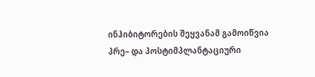ინჰიბიტორების შეყვანამ გამოიწვია პრე– და პოსტიმპლანტაციური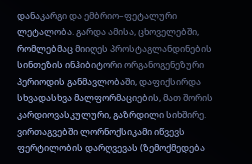დანაკარგი და ემბრიო–ფეტალური ლეტალობა. გარდა ამისა, ცხოველებში, რომლებმაც მიიღეს პროსტაგლანდინების სინთეზის ინჰიბიტორი ორგანოგენეზური პერიოდის განმავლობაში, დაფიქსირდა სხვადასხვა მალფორმაციების, მათ შორის კარდიოვასკულური, გაზრდილი სიხშირე.
ვირთაგვებში ლორნოქსიკამი იწვევს ფერტილობის დარღვევას (ზემოქმედება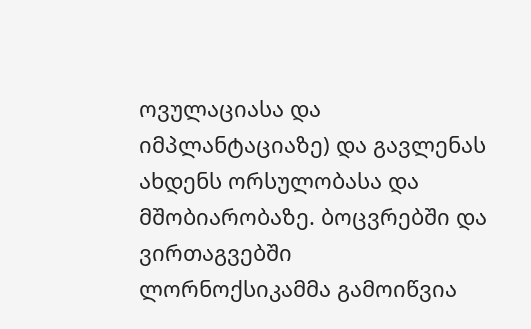ოვულაციასა და იმპლანტაციაზე) და გავლენას ახდენს ორსულობასა და მშობიარობაზე. ბოცვრებში და ვირთაგვებში ლორნოქსიკამმა გამოიწვია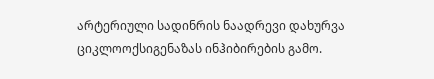არტერიული სადინრის ნაადრევი დახურვა ციკლოოქსიგენაზას ინჰიბირების გამო.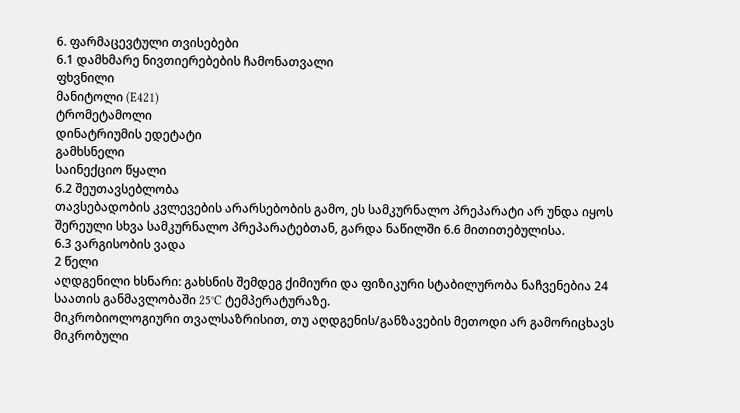6. ფარმაცევტული თვისებები
6.1 დამხმარე ნივთიერებების ჩამონათვალი
ფხვნილი
მანიტოლი (E421)
ტრომეტამოლი
დინატრიუმის ედეტატი
გამხსნელი
საინექციო წყალი
6.2 შეუთავსებლობა
თავსებადობის კვლევების არარსებობის გამო, ეს სამკურნალო პრეპარატი არ უნდა იყოს შერეული სხვა სამკურნალო პრეპარატებთან, გარდა ნაწილში 6.6 მითითებულისა.
6.3 ვარგისობის ვადა
2 წელი
აღდგენილი ხსნარი: გახსნის შემდეგ ქიმიური და ფიზიკური სტაბილურობა ნაჩვენებია 24 საათის განმავლობაში 25°C ტემპერატურაზე.
მიკრობიოლოგიური თვალსაზრისით, თუ აღდგენის/განზავების მეთოდი არ გამორიცხავს მიკრობული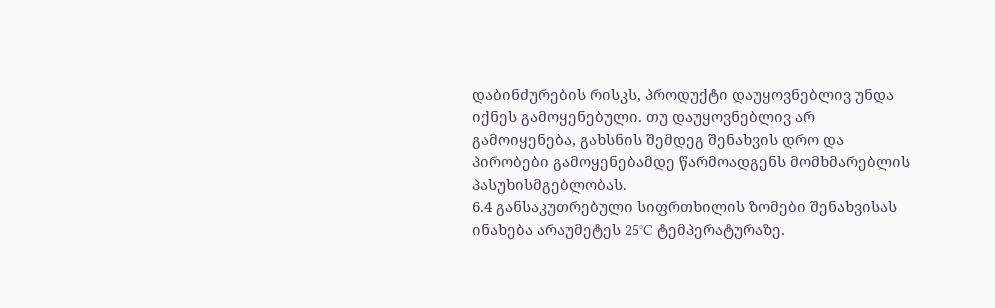დაბინძურების რისკს, პროდუქტი დაუყოვნებლივ უნდა იქნეს გამოყენებული. თუ დაუყოვნებლივ არ გამოიყენება, გახსნის შემდეგ შენახვის დრო და პირობები გამოყენებამდე წარმოადგენს მომხმარებლის პასუხისმგებლობას.
6.4 განსაკუთრებული სიფრთხილის ზომები შენახვისას
ინახება არაუმეტეს 25°C ტემპერატურაზე.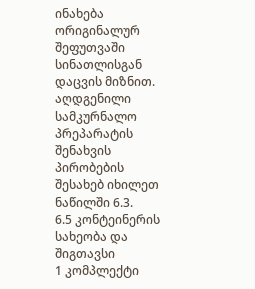ინახება ორიგინალურ შეფუთვაში სინათლისგან დაცვის მიზნით.
აღდგენილი სამკურნალო პრეპარატის შენახვის პირობების შესახებ იხილეთ ნაწილში 6.3.
6.5 კონტეინერის სახეობა და შიგთავსი
1 კომპლექტი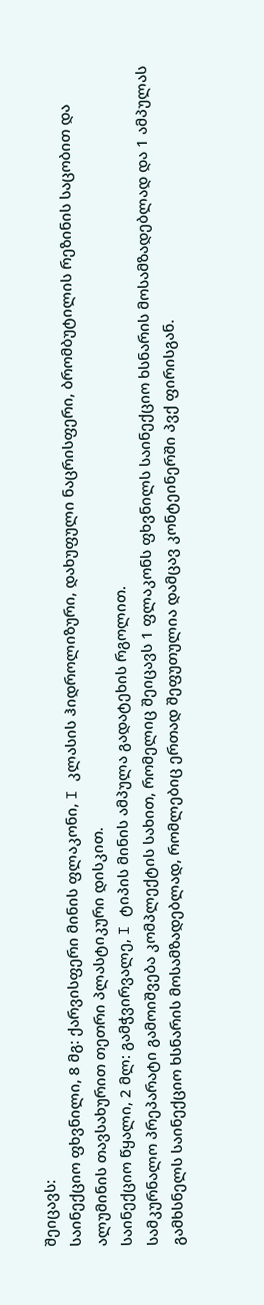შეიცავს:
საინექციო ფხვნილი, 8 მგ: ქარვისფერი მინის ფლაკონი, I კლასის ჰიდროლიზური, დახუფული ნაცრისფერი, ბრომბუტილის რეზინის საცობით და ალუმინის თავსახურით თეთრი პლასტიკური დისკით.
საინექციო წყალი, 2 მლ: გამჭვირვალე, I ტიპის მინის ამპულა გადატეხის რგოლით.
სამკურნალო პრეპარატი გამოიშვება კომპლექტის სახით, რომელიც შეიცავს 1 ფლაკონს ფხვნილს საინექციო ხსნარის მოსამზადებლად და 1 ამპულას გამხსნელს საინექციო ხსნარის მოსამზადებლად, რომლებიც ერთად შეფუთულია დამცავ კონტეინერში პვქ ფირისგან.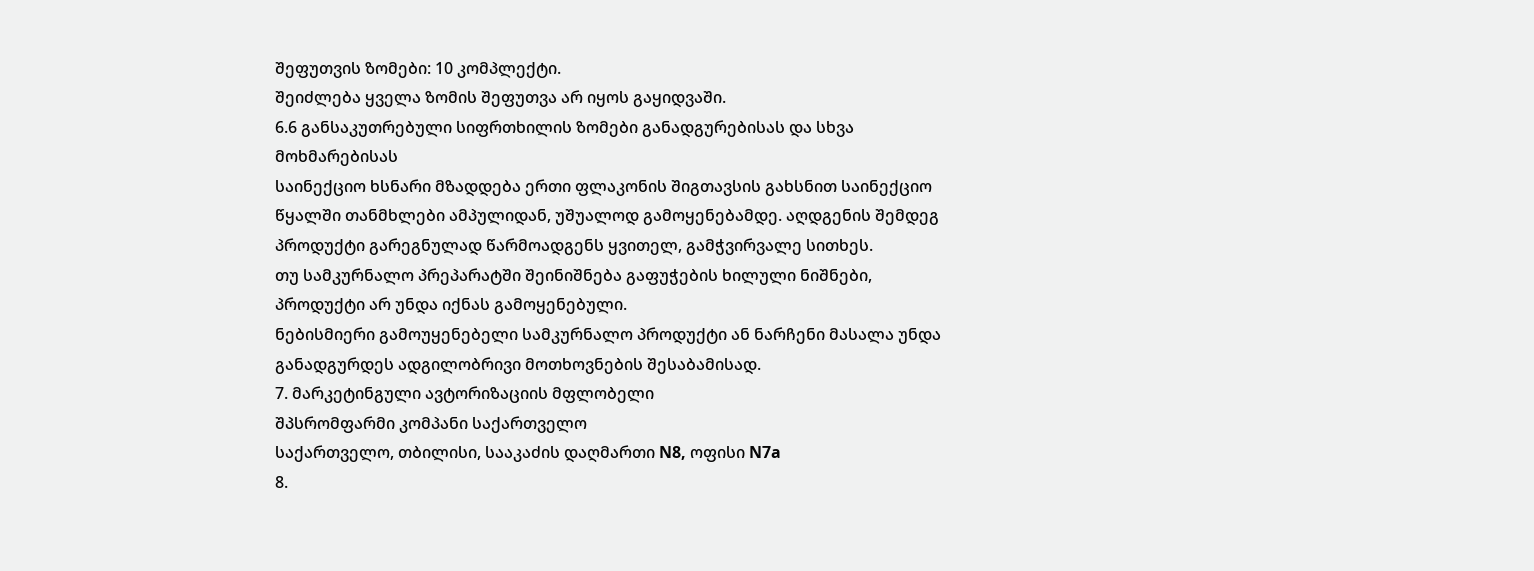შეფუთვის ზომები: 10 კომპლექტი.
შეიძლება ყველა ზომის შეფუთვა არ იყოს გაყიდვაში.
6.6 განსაკუთრებული სიფრთხილის ზომები განადგურებისას და სხვა მოხმარებისას
საინექციო ხსნარი მზადდება ერთი ფლაკონის შიგთავსის გახსნით საინექციო წყალში თანმხლები ამპულიდან, უშუალოდ გამოყენებამდე. აღდგენის შემდეგ პროდუქტი გარეგნულად წარმოადგენს ყვითელ, გამჭვირვალე სითხეს.
თუ სამკურნალო პრეპარატში შეინიშნება გაფუჭების ხილული ნიშნები, პროდუქტი არ უნდა იქნას გამოყენებული.
ნებისმიერი გამოუყენებელი სამკურნალო პროდუქტი ან ნარჩენი მასალა უნდა განადგურდეს ადგილობრივი მოთხოვნების შესაბამისად.
7. მარკეტინგული ავტორიზაციის მფლობელი
შპსრომფარმი კომპანი საქართველო
საქართველო, თბილისი, სააკაძის დაღმართი N8, ოფისი N7a
8.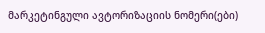მარკეტინგული ავტორიზაციის ნომერი(ები)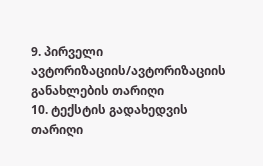9. პირველი ავტორიზაციის/ავტორიზაციის განახლების თარიღი
10. ტექსტის გადახედვის თარიღი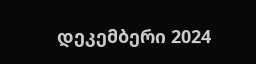დეკემბერი 2024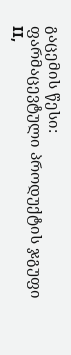გაცემის წესი:
ფარმაცევტული პროდუქტის ჯგუფი II,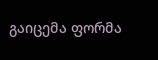გაიცემა ფორმა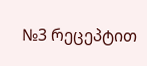№3 რეცეპტით